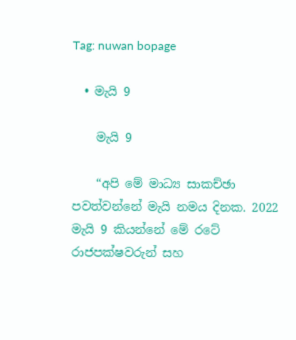Tag: nuwan bopage

  • මැයි 9

    මැයි 9

    “අපි මේ මාධ්‍ය සාකච්ඡා පවත්වන්නේ මැයි නමය දිනක. 2022 මැයි 9 කියන්නේ මේ රටේ රාජපක්ෂවරුන් සහ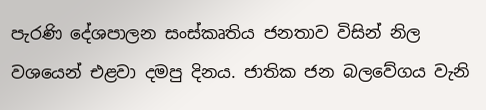පැරණි දේශපාලන සංස්කෘතිය ජනතාව විසින් නිල වශයෙන් එළවා දමපු දිනය. ජාතික ජන බලවේගය වැනි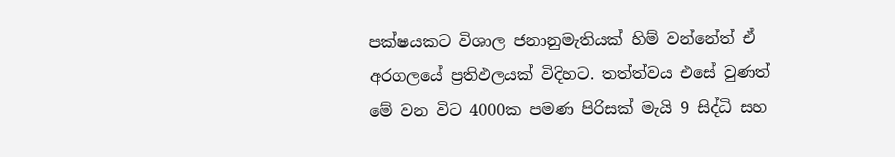පක්ෂයකට විශාල ජනානුමැතියක් හිම් වන්නේත් ඒ අරගලයේ ප්‍රතිඵලයක් විදිහට. තත්ත්වය එසේ වුණත් මේ වන විට 4000ක පමණ පිරිසක් මැයි 9 සිද්ධි සහ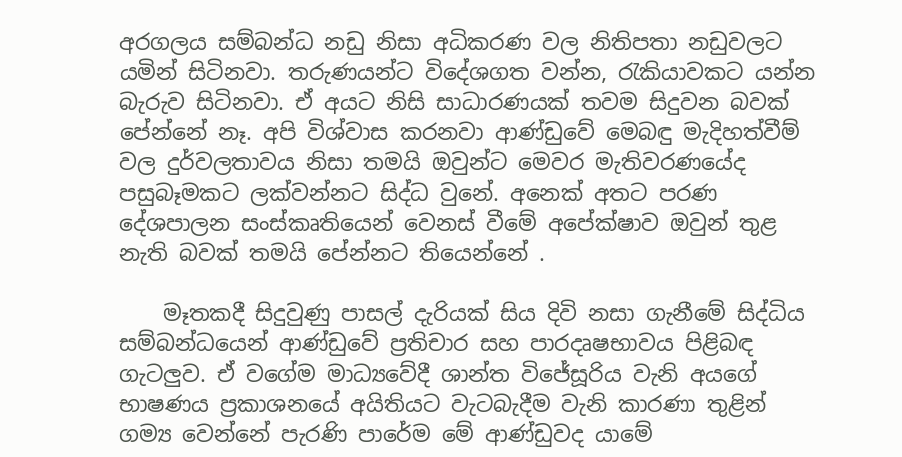අරගලය සම්බන්ධ නඩු නිසා අධිකරණ වල නිතිපතා නඩුවලට යමින් සිටිනවා. තරුණයන්ට විදේශගත වන්න, රැකියාවකට යන්න බැරුව සිටිනවා. ඒ අයට නිසි සාධාරණයක් තවම සිදුවන බවක් පේන්නේ නෑ. අපි විශ්වාස කරනවා ආණ්ඩුවේ මෙබඳු මැදිහත්වීම් වල දුර්වලතාවය නිසා තමයි ඔවුන්ට මෙවර මැතිවරණයේද පසුබෑමකට ලක්වන්නට සිද්ධ වුනේ. අනෙක් අතට පරණ දේශපාලන සංස්කෘතියෙන් වෙනස් වීමේ අපේක්ෂාව ඔවුන් තුළ නැති බවක් තමයි පේන්නට තියෙන්නේ .

    මෑතකදී සිදුවුණු පාසල් දැරියක් සිය දිවි නසා ගැනීමේ සිද්ධිය සම්බන්ධයෙන් ආණ්ඩුවේ ප්‍රතිචාර සහ පාරදෘෂභාවය පිළිබඳ ගැටලුව. ඒ වගේම මාධ්‍යවේදී ශාන්ත විජේසූරිය වැනි අයගේ භාෂණය ප්‍රකාශනයේ අයිතියට වැටබැදීම වැනි කාරණා තුළින් ගම්‍ය වෙන්නේ පැරණි පාරේම මේ ආණ්ඩුවද යාමේ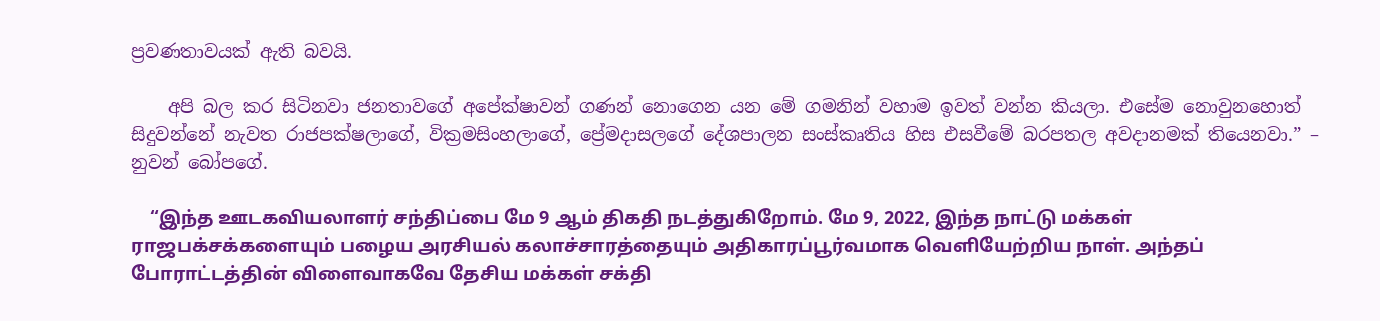ප්‍රවණතාවයක් ඇති බවයි.

    අපි බල කර සිටිනවා ජනතාවගේ අපේක්ෂාවන් ගණන් නොගෙන යන මේ ගමනින් වහාම ඉවත් වන්න කියලා. එසේම නොවුනහොත් සිදුවන්නේ නැවත රාජපක්ෂලාගේ, වික්‍රමසිංහලාගේ, ප්‍රේමදාසලගේ දේශපාලන සංස්කෘතිය හිස එසවීමේ බරපතල අවදානමක් තියෙනවා.” – නුවන් බෝපගේ.

    “இந்த ஊடகவியலாளர் சந்திப்பை மே 9 ஆம் திகதி நடத்துகிறோம். மே 9, 2022, இந்த நாட்டு மக்கள் ராஜபக்சக்களையும் பழைய அரசியல் கலாச்சாரத்தையும் அதிகாரப்பூர்வமாக வெளியேற்றிய நாள். அந்தப் போராட்டத்தின் விளைவாகவே தேசிய மக்கள் சக்தி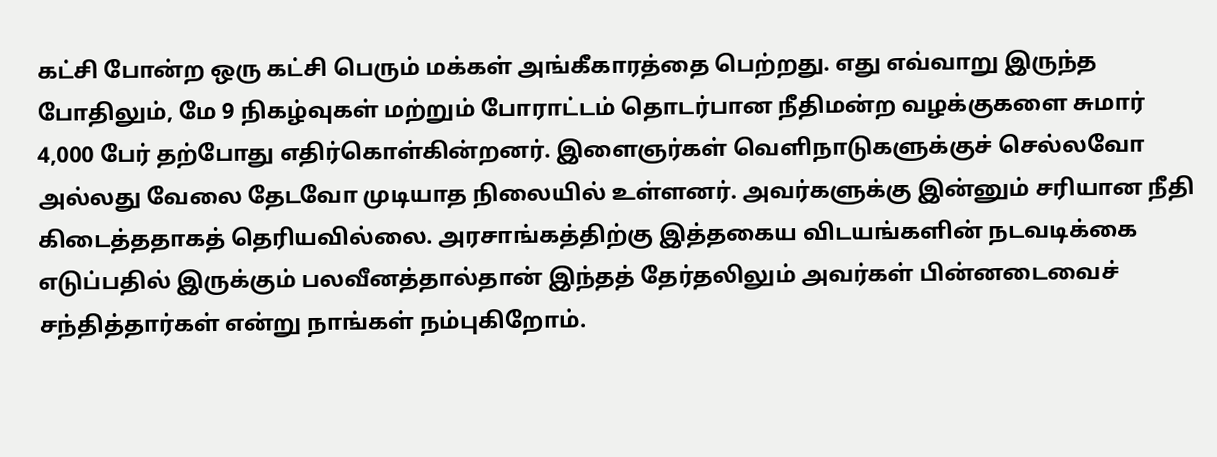கட்சி போன்ற ஒரு கட்சி பெரும் மக்கள் அங்கீகாரத்தை பெற்றது. எது எவ்வாறு இருந்த போதிலும், மே 9 நிகழ்வுகள் மற்றும் போராட்டம் தொடர்பான நீதிமன்ற வழக்குகளை சுமார் 4,000 பேர் தற்போது எதிர்கொள்கின்றனர். இளைஞர்கள் வெளிநாடுகளுக்குச் செல்லவோ அல்லது வேலை தேடவோ முடியாத நிலையில் உள்ளனர். அவர்களுக்கு இன்னும் சரியான நீதி கிடைத்ததாகத் தெரியவில்லை. அரசாங்கத்திற்கு இத்தகைய விடயங்களின் நடவடிக்கை எடுப்பதில் இருக்கும் பலவீனத்தால்தான் இந்தத் தேர்தலிலும் அவர்கள் பின்னடைவைச் சந்தித்தார்கள் என்று நாங்கள் நம்புகிறோம்.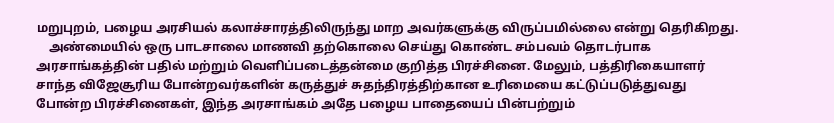மறுபுறம், பழைய அரசியல் கலாச்சாரத்திலிருந்து மாற அவர்களுக்கு விருப்பமில்லை என்று தெரிகிறது.
    அண்மையில் ஒரு பாடசாலை மாணவி தற்கொலை செய்து கொண்ட சம்பவம் தொடர்பாக அரசாங்கத்தின் பதில் மற்றும் வெளிப்படைத்தன்மை குறித்த பிரச்சினை. மேலும், பத்திரிகையாளர் சாந்த விஜேசூரிய போன்றவர்களின் கருத்துச் சுதந்திரத்திற்கான உரிமையை கட்டுப்படுத்துவது போன்ற பிரச்சினைகள், இந்த அரசாங்கம் அதே பழைய பாதையைப் பின்பற்றும்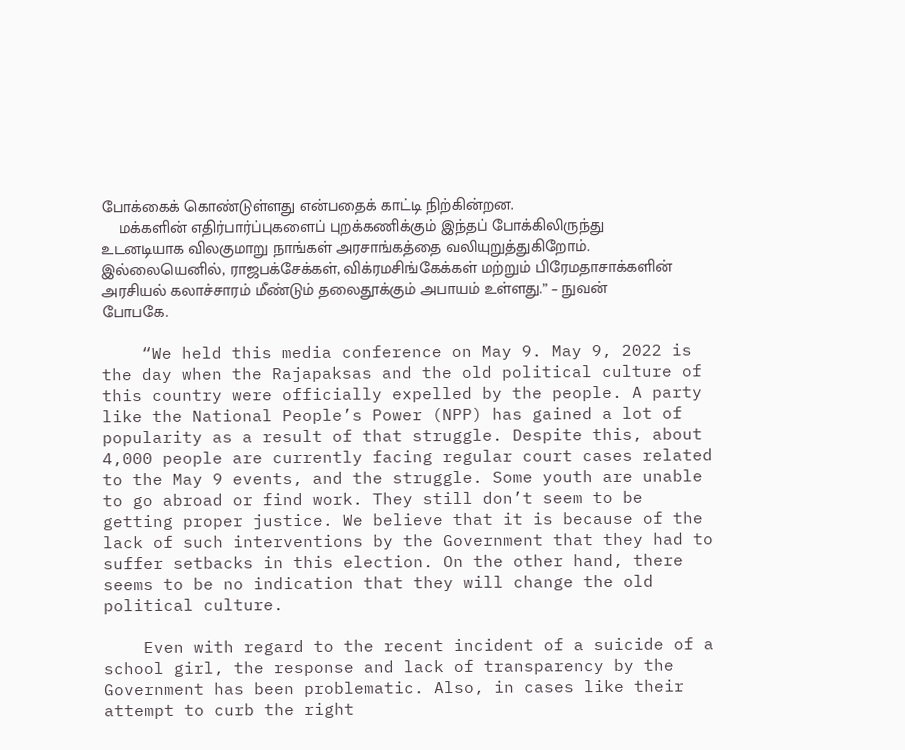போக்கைக் கொண்டுள்ளது என்பதைக் காட்டி நிற்கின்றன.
    மக்களின் எதிர்பார்ப்புகளைப் புறக்கணிக்கும் இந்தப் போக்கிலிருந்து உடனடியாக விலகுமாறு நாங்கள் அரசாங்கத்தை வலியுறுத்துகிறோம். இல்லையெனில், ராஜபக்சேக்கள், விக்ரமசிங்கேக்கள் மற்றும் பிரேமதாசாக்களின் அரசியல் கலாச்சாரம் மீண்டும் தலைதூக்கும் அபாயம் உள்ளது.” – நுவன் போபகே.

    “We held this media conference on May 9. May 9, 2022 is the day when the Rajapaksas and the old political culture of this country were officially expelled by the people. A party like the National People’s Power (NPP) has gained a lot of popularity as a result of that struggle. Despite this, about 4,000 people are currently facing regular court cases related to the May 9 events, and the struggle. Some youth are unable to go abroad or find work. They still don’t seem to be getting proper justice. We believe that it is because of the lack of such interventions by the Government that they had to suffer setbacks in this election. On the other hand, there seems to be no indication that they will change the old political culture.

    Even with regard to the recent incident of a suicide of a school girl, the response and lack of transparency by the Government has been problematic. Also, in cases like their attempt to curb the right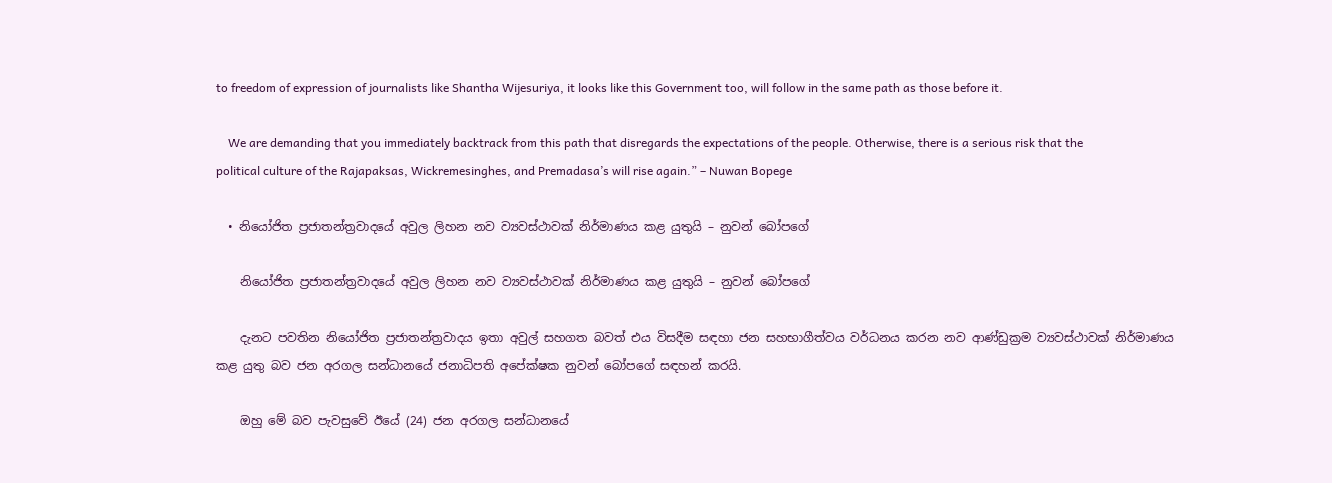to freedom of expression of journalists like Shantha Wijesuriya, it looks like this Government too, will follow in the same path as those before it.

    We are demanding that you immediately backtrack from this path that disregards the expectations of the people. Otherwise, there is a serious risk that the political culture of the Rajapaksas, Wickremesinghes, and Premadasa’s will rise again.” – Nuwan Bopege

  • නියෝජිත ප්‍රජාතන්ත්‍රවාදයේ අවුල ලිහන නව ව්‍යවස්ථාවක් නිර්මාණය කළ යුතුයි – නුවන් බෝපගේ

    නියෝජිත ප්‍රජාතන්ත්‍රවාදයේ අවුල ලිහන නව ව්‍යවස්ථාවක් නිර්මාණය කළ යුතුයි – නුවන් බෝපගේ

    දැනට පවතින නියෝජිත ප්‍රජාතන්ත්‍රවාදය ඉතා අවුල් සහගත බවත් එය විසදීම සඳහා ජන සහභාගීත්වය වර්ධනය කරන නව ආණ්ඩුක්‍රම ව්‍යවස්ථාවක් නිර්මාණය කළ යුතු බව ජන අරගල සන්ධානයේ ජනාධිපති අපේක්ෂක නුවන් බෝපගේ සඳහන් කරයි.

    ඔහු මේ බව පැවසුවේ ඊයේ (24) ජන අරගල සන්ධානයේ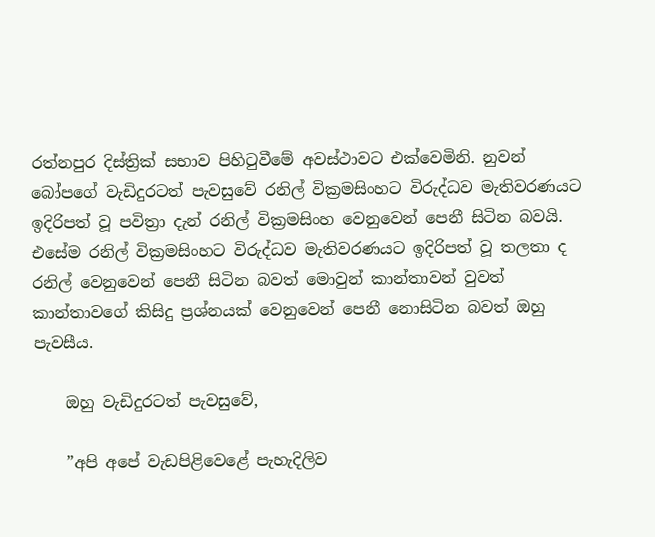රත්නපුර දිස්ත්‍රික් සභාව පිහිටුවීමේ අවස්ථාවට එක්වෙමිනි. නුවන් බෝපගේ වැඩිදුරටත් පැවසුවේ රනිල් වික්‍රමසිංහට විරුද්ධව මැතිවරණයට ඉදිරිපත් වූ පවිත්‍රා දැන් රනිල් වික්‍රමසිංහ වෙනුවෙන් පෙනී සිටින බවයි. එසේම රනිල් වික්‍රමසිංහට විරුද්ධව මැතිවරණයට ඉදිරිපත් වූ තලතා ද රනිල් වෙනුවෙන් පෙනී සිටින බවත් මොවුන් කාන්තාවන් වුවත් කාන්තාවගේ කිසිදු ප්‍රශ්නයක් වෙනුවෙන් පෙනී නොසිටින බවත් ඔහු පැවසීය.

    ඔහු වැඩිදුරටත් පැවසුවේ,

    ”අපි අපේ වැඩපිළිවෙළේ පැහැදිලිව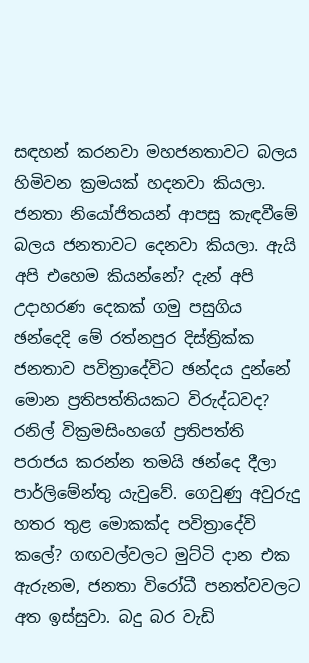සඳහන් කරනවා මහජනතාවට බලය හිමිවන ක්‍රමයක් හදනවා කියලා. ජනතා නියෝජිතයන් ආපසු කැඳවීමේ බලය ජනතාවට දෙනවා කියලා. ඇයි අපි එහෙම කියන්නේ? දැන් අපි උදාහරණ දෙකක් ගමු පසුගිය ඡන්දෙදි මේ රත්නපුර දිස්ත්‍රික්ක ජනතාව පවිත්‍රාදේවිට ඡන්දය දුන්නේ මොන ප්‍රතිපත්තියකට විරුද්ධවද? රනිල් වික්‍රමසිංහගේ ප්‍රතිපත්ති පරාජය කරන්න තමයි ඡන්දෙ දීලා පාර්ලිමේන්තු යැවුවේ. ගෙවුණු අවුරුදු හතර තුළ මොකක්ද පවිත්‍රාදේවි කලේ? ගඟවල්වලට මුට්ටි දාන එක ඇරුනම, ජනතා විරෝධී පනත්වවලට අත ඉස්සුවා. බදු බර වැඩි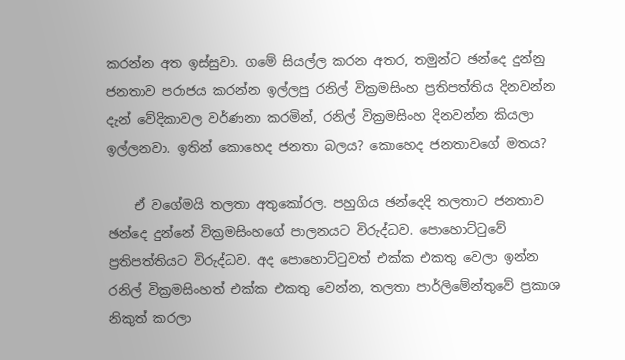කරන්න අත ඉස්සුවා. ගමේ සියල්ල කරන අතර, තමුන්ට ඡන්දෙ දුන්නු ජනතාව පරාජය කරන්න ඉල්ලපු රනිල් වික්‍රමසිංහ ප්‍රතිපත්තිය දිනවන්න දැන් වේදිකාවල වර්ණනා කරමින්, රනිල් වික්‍රමසිංහ දිනවන්න කියලා ඉල්ලනවා. ඉතින් කොහෙද ජනතා බලය? කොහෙද ජනතාවගේ මතය?

    ඒ වගේමයි තලතා අතුකෝරල. පහුගිය ඡන්දෙදි තලතාට ජනතාව ඡන්දෙ දුන්නේ වික්‍රමසිංහගේ පාලනයට විරුද්ධව. පොහොට්ටුවේ ප්‍රතිපත්තියට විරුද්ධව. අද පොහොට්ටුවත් එක්ක එකතු වෙලා ඉන්න රනිල් වික්‍රමසිංහත් එක්ක එකතු වෙන්න, තලතා පාර්ලිමේන්තුවේ ප්‍රකාශ නිකුත් කරලා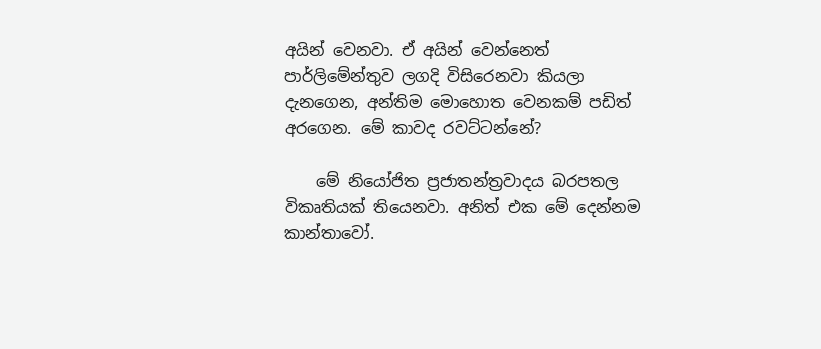අයින් වෙනවා. ඒ අයින් වෙන්නෙත් පාර්ලිමේන්තුව ලගදි විසිරෙනවා කියලා දැනගෙන, අන්තිම මොහොත වෙනකම් පඩිත් අරගෙන. මේ කාවද රවට්ටන්නේ?

    මේ නියෝජිත ප්‍රජාතන්ත්‍රවාදය බරපතල විකෘතියක් තියෙනවා. අනිත් එක මේ දෙන්නම කාන්තාවෝ.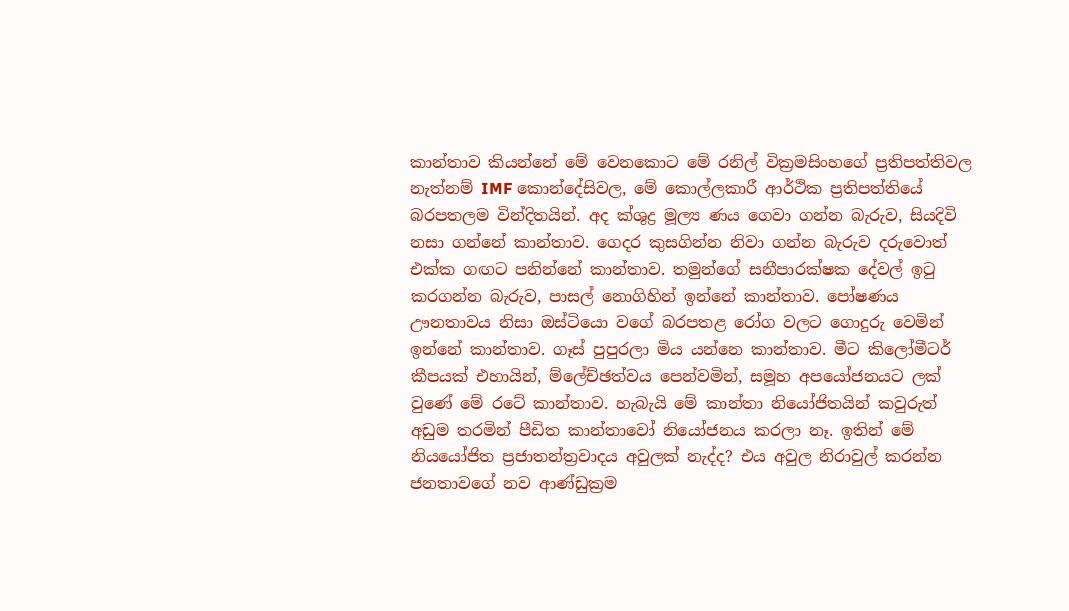කාන්තාව කියන්නේ මේ වෙනකොට මේ රනිල් වික්‍රමසිංහගේ ප්‍රතිපත්තිවල නැත්නම් IMF කොන්දේසිවල, මේ කොල්ලකාරී ආර්ථික ප්‍රතිපත්තියේ බරපතලම වින්දිතයින්. අද ක්ශුද්‍ර මූල්‍ය ණය ගෙවා ගන්න බැරුව, සියදිවි නසා ගන්නේ කාන්තාව. ගෙදර කුසගින්න නිවා ගන්න බැරුව දරුවොත් එක්ක ගඟට පනින්නේ කාන්තාව. තමුන්ගේ සනීපාරක්ෂක දේවල් ඉටු කරගන්න බැරුව, පාසල් නොගිහින් ඉන්නේ කාන්තාව. පෝෂණය ඌනතාවය නිසා ඔස්ටියො වගේ බරපතළ රෝග වලට ගොදුරු වෙමින් ඉන්නේ කාන්තාව. ගෑස් පුපුරලා මිය යන්නෙ කාන්තාව. මීට කිලෝමීටර් කීපයක් එහායින්, ම්ලේච්ඡත්වය පෙන්වමින්, සමූහ අපයෝජනයට ලක් වුණේ මේ රටේ කාන්තාව. හැබැයි මේ කාන්තා නියෝජිතයින් කවුරුත් අඩුම තරමින් පීඩිත කාන්තාවෝ නියෝජනය කරලා නෑ. ඉතින් මේ නියයෝජිත ප්‍රජාතන්ත්‍රවාදය අවුලක් නැද්ද? එය අවුල නිරාවුල් කරන්න ජනතාවගේ නව ආණ්ඩුක්‍රම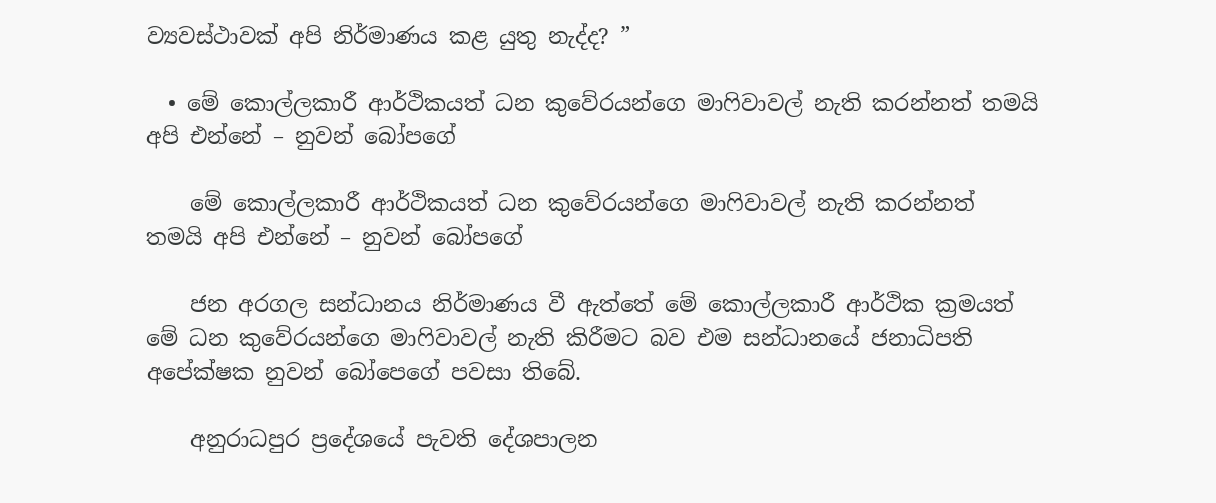ව්‍යවස්ථාවක් අපි නිර්මාණය කළ යුතු නැද්ද? ”

  • මේ කොල්ලකාරී ආර්ථිකයත් ධන කුවේරයන්ගෙ මාෆිවාවල් නැති කරන්නත් තමයි අපි එන්නේ – නුවන් බෝපගේ

    මේ කොල්ලකාරී ආර්ථිකයත් ධන කුවේරයන්ගෙ මාෆිවාවල් නැති කරන්නත් තමයි අපි එන්නේ – නුවන් බෝපගේ

    ජන අරගල සන්ධානය නිර්මාණය වී ඇත්තේ මේ කොල්ලකාරී ආර්ථික ක්‍රමයත් මේ ධන කුවේරයන්ගෙ මාෆිවාවල් නැති කිරීමට බව එම සන්ධානයේ ජනාධිපති අපේක්ෂක නුවන් බෝපෙගේ පවසා තිබේ.

    අනුරාධපුර ප්‍රදේශයේ පැවති දේශපාලන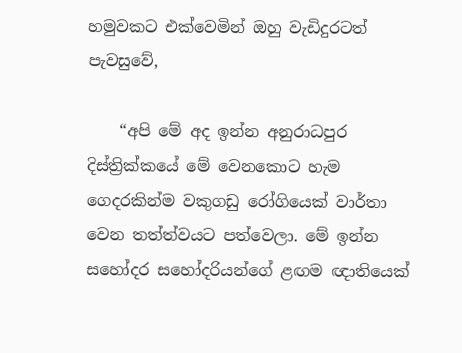හමුවකට එක්වෙමින් ඔහු වැඩිදුරටත් පැවසුවේ,

    “අපි මේ අද ඉන්න අනුරාධපුර දිස්ත්‍රික්කයේ මේ වෙනකොට හැම ගෙදරකින්ම වකුගඩු රෝගියෙක් වාර්තා වෙන තත්ත්වයට පත්වෙලා. මේ ඉන්න සහෝදර සහෝදරියන්ගේ ළඟම ඥාතියෙක්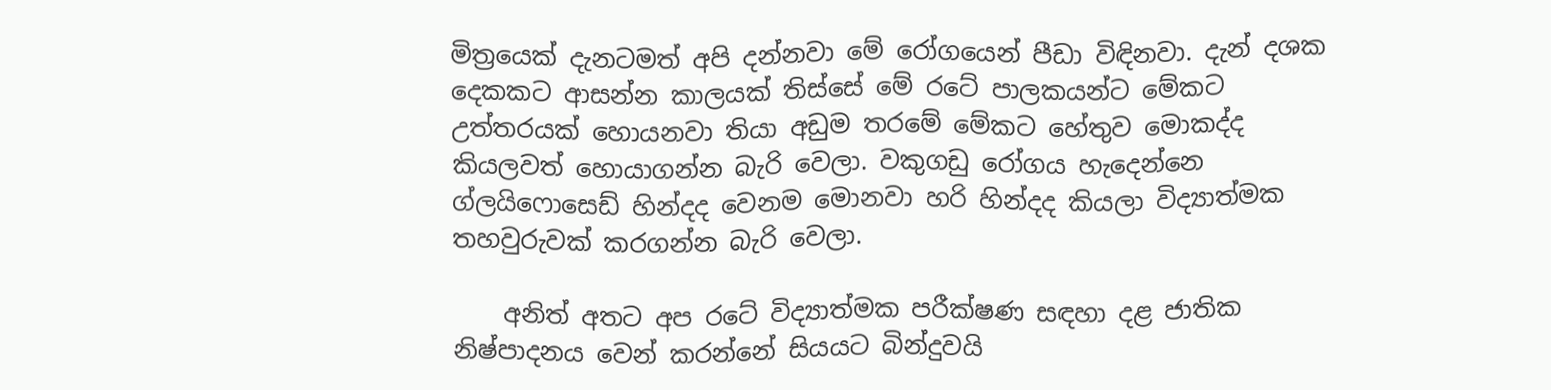මිත්‍රයෙක් දැනටමත් අපි දන්නවා මේ රෝගයෙන් පීඩා විඳිනවා. දැන් දශක දෙකකට ආසන්න කාලයක් තිස්සේ මේ රටේ පාලකයන්ට මේකට උත්තරයක් හොයනවා තියා අඩුම තරමේ මේකට හේතුව මොකද්ද කියලවත් හොයාගන්න බැරි වෙලා. වකුගඩු රෝගය හැදෙන්නෙ ග්ලයිෆොසෙඩ් හින්දද වෙනම මොනවා හරි හින්දද කියලා විද්‍යාත්මක තහවුරුවක් කරගන්න බැරි වෙලා.

    අනිත් අතට අප රටේ විද්‍යාත්මක පරීක්ෂණ සඳහා දළ ජාතික නිෂ්පාදනය වෙන් කරන්නේ සියයට බින්දුවයි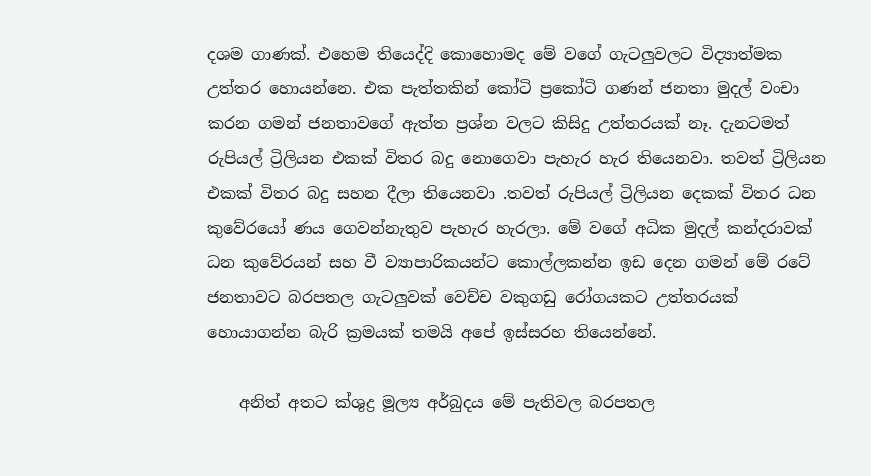දශම ගාණක්. එහෙම තියෙද්දි කොහොමද මේ වගේ ගැටලුවලට විද්‍යාත්මක උත්තර හොයන්නෙ. එක පැත්තකින් කෝටි ප්‍රකෝටි ගණන් ජනතා මුදල් වංචා කරන ගමන් ජනතාවගේ ඇත්ත ප්‍රශ්න වලට කිසිදු උත්තරයක් නෑ. දැනටමත් රුපියල් ට්‍රිලියන එකක් විතර බදු නොගෙවා පැහැර හැර තියෙනවා. තවත් ට්‍රිලියන එකක් විතර බදු සහන දීලා තියෙනවා .තවත් රුපියල් ට්‍රිලියන දෙකක් විතර ධන කුවේරයෝ ණය ගෙවන්නැතුව පැහැර හැරලා. මේ වගේ අධික මුදල් කන්දරාවක් ධන කුවේරයන් සහ වී ව්‍යාපාරිකයන්ට කොල්ලකන්න ඉඩ දෙන ගමන් මේ රටේ ජනතාවට බරපතල ගැටලුවක් වෙච්ච වකුගඩු රෝගයකට උත්තරයක් හොයාගන්න බැරි ක්‍රමයක් තමයි අපේ ඉස්සරහ තියෙන්නේ.

    අනිත් අතට ක්ශුද්‍ර මූල්‍ය අර්බුදය මේ පැතිවල බරපතල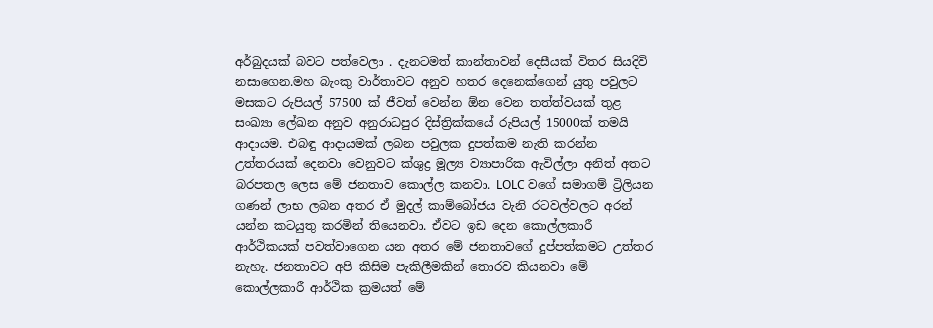අර්බුදයක් බවට පත්වෙලා . දැනටමත් කාන්තාවන් දෙසීයක් විතර සියදිවි නසාගෙන.මහ බැංකු වාර්තාවට අනුව හතර දෙනෙක්ගෙන් යුතු පවුලට මසකට රුපියල් 57500 ක් ජීවත් වෙන්න ඕන වෙන තත්ත්වයක් තුළ සංඛ්‍යා ලේඛන අනුව අනුරාධපුර දිස්ත්‍රික්කයේ රුපියල් 15000ක් තමයි ආදායම. එබඳු ආදායමක් ලබන පවුලක දුපත්කම නැති කරන්න උත්තරයක් දෙනවා වෙනුවට ක්ශුද්‍ර මූල්‍ය ව්‍යාපාරික ඇවිල්ලා අනිත් අතට බරපතල ලෙස මේ ජනතාව කොල්ල කනවා. LOLC වගේ සමාගම් ට්‍රිලියන ගණන් ලාභ ලබන අතර ඒ මුදල් කාම්බෝජය වැනි රටවල්වලට අරන් යන්න කටයුතු කරමින් තියෙනවා. ඒවට ඉඩ දෙන කොල්ලකාරී ආර්ථිකයක් පවත්වාගෙන යන අතර මේ ජනතාවගේ දුප්පත්කමට උත්තර නැහැ. ජනතාවට අපි කිසිම පැකිලීමකින් තොරව කියනවා මේ කොල්ලකාරී ආර්ථික ක්‍රමයත් මේ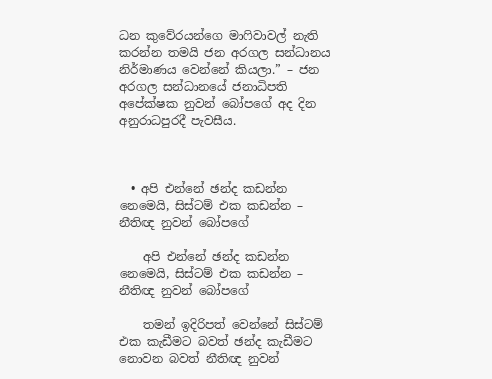ධන කුවේරයන්ගෙ මාෆිවාවල් නැති කරන්න තමයි ජන අරගල සන්ධානය නිර්මාණය වෙන්නේ කියලා.” – ජන අරගල සන්ධානයේ ජනාධිපති අපේක්ෂක නුවන් බෝපගේ අද දින අනුරාධපුරදී පැවසීය.



  • අපි එන්නේ ඡන්ද කඩන්න නෙමෙයි, සිස්ටම් එක කඩන්න – නීතිඥ නුවන් බෝපගේ

    අපි එන්නේ ඡන්ද කඩන්න නෙමෙයි, සිස්ටම් එක කඩන්න – නීතිඥ නුවන් බෝපගේ

    තමන් ඉදිරිපත් වෙන්නේ සිස්ටම් එක කැඩීමට බවත් ඡන්ද කැඩීමට නොවන බවත් නීතිඥ නුවන්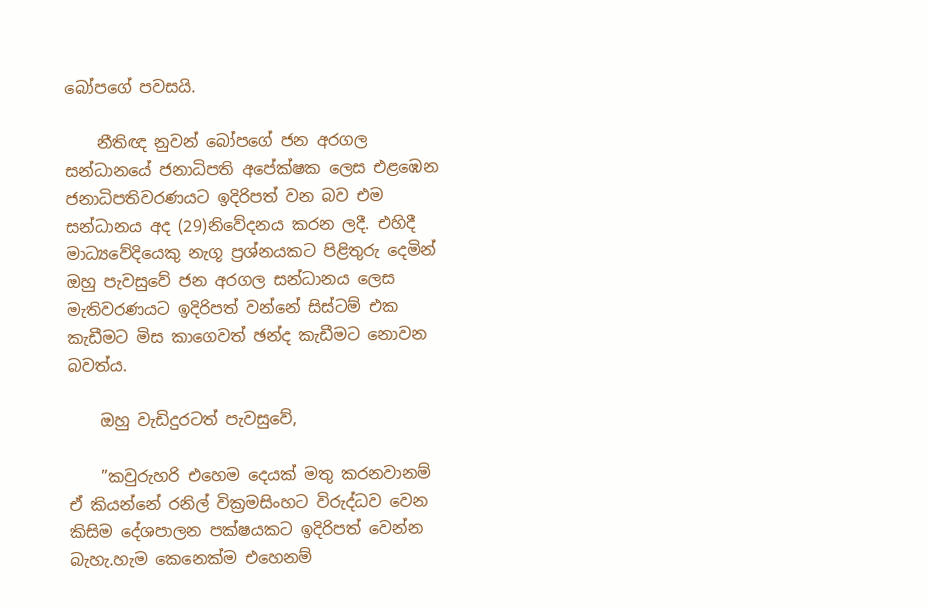බෝපගේ පවසයි.

    නීතිඥ නුවන් බෝපගේ ජන අරගල සන්ධානයේ ජනාධිපති අපේක්ෂක ලෙස එළඹෙන ජනාධිපතිවරණයට ඉදිරිපත් වන බව එම සන්ධානය අද (29)නිවේදනය කරන ලදී. එහිදී මාධ්‍යවේදියෙකු නැගූ ප්‍රශ්නයකට පිළිතුරු දෙමින් ඔහු පැවසුවේ ජන අරගල සන්ධානය ලෙස මැතිවරණයට ඉදිරිපත් වන්නේ සිස්ටම් එක කැඩීමට මිස කාගෙවත් ඡන්ද කැඩීමට නොවන බවත්ය.

    ඔහු වැඩිදුරටත් පැවසුවේ,

    ”කවුරුහරි එහෙම දෙයක් මතු කරනවානම් ඒ කියන්නේ රනිල් වික්‍රමසිංහට විරුද්ධව වෙන කිසිම දේශපාලන පක්ෂයකට ඉදිරිපත් වෙන්න බැහැ.හැම කෙනෙක්ම එහෙනම්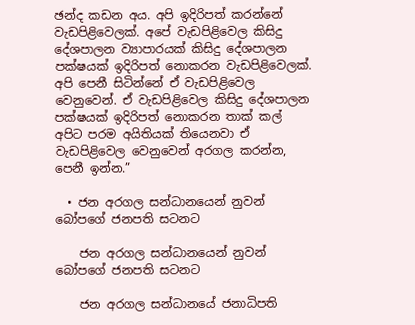ඡන්ද කඩන අය. අපි ඉදිරිපත් කරන්නේ වැඩපිළිවෙලක්. අපේ වැඩපිළිවෙල කිසිදු දේශපාලන ව්‍යාපාරයක් කිසිදු දේශපාලන පක්ෂයක් ඉදිරිපත් නොකරන වැඩපිළිවෙලක්. අපි පෙනී සිටින්නේ ඒ වැඩපිළිවෙල වෙනුවෙන්. ඒ වැඩපිළිවෙල කිසිදු දේශපාලන පක්ෂයක් ඉදිරිපත් නොකරන තාක් කල් අපිට පරම අයිතියක් තියෙනවා ඒ වැඩපිළිවෙල වෙනුවෙන් අරගල කරන්න, පෙනී ඉන්න.”

  • ජන අරගල සන්ධානයෙන් නුවන් බෝපගේ ජනපති සටනට

    ජන අරගල සන්ධානයෙන් නුවන් බෝපගේ ජනපති සටනට

    ජන අරගල සන්ධානයේ ජනාධිපති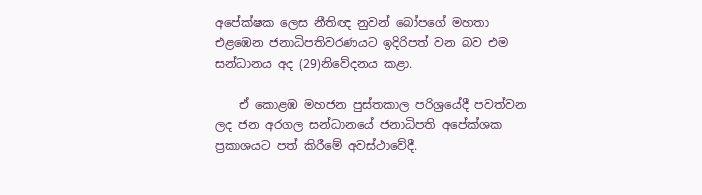අපේක්ෂක ලෙස නීතිඥ නුවන් බෝපගේ මහතා එළඹෙන ජනාධිපතිවරණයට ඉදිරිපත් වන බව එම සන්ධානය අද (29)නිවේදනය කළා.

    ඒ කොළඹ මහජන පුස්තකාල පරිශ්‍රයේදී පවත්වන ලද ජන අරගල සන්ධානයේ ජනාධිපති අපේක්ශක ප්‍රකාශයට පත් කිරීමේ අවස්ථාවේදී.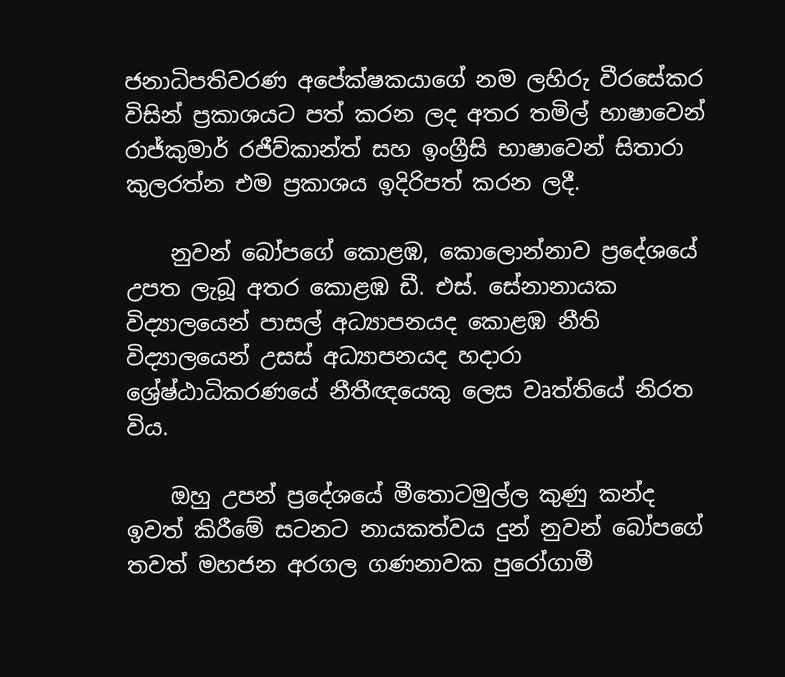ජනාධිපතිවරණ අපේක්ෂකයාගේ නම ලහිරු වීරසේකර විසින් ප්‍රකාශයට පත් කරන ලද අතර තමිල් භාෂාවෙන් රාජ්කුමාර් රජීව්කාන්ත් සහ ඉංග්‍රීසි භාෂාවෙන් සිතාරා කුලරත්න එම ප්‍රකාශය ඉදිරිපත් කරන ලදී.

    නුවන් බෝපගේ කොළඹ, කොලොන්නාව ප්‍රදේශයේ උපත ලැබූ අතර කොළඹ ඩී. එස්. සේනානායක විද්‍යාලයෙන් පාසල් අධ්‍යාපනයද කොළඹ නීති විද්‍යාලයෙන් උසස් අධ්‍යාපනයද හදාරා ශ්‍රේෂ්ඨාධිකරණයේ නීතීඥයෙකු ලෙස වෘත්තියේ නිරත විය.

    ඔහු උපන් ප්‍රදේශයේ මීතොටමුල්ල කුණු කන්ද ඉවත් කිරීමේ සටනට නායකත්වය දුන් නුවන් බෝපගේ තවත් මහජන අරගල ගණනාවක පුරෝගාමී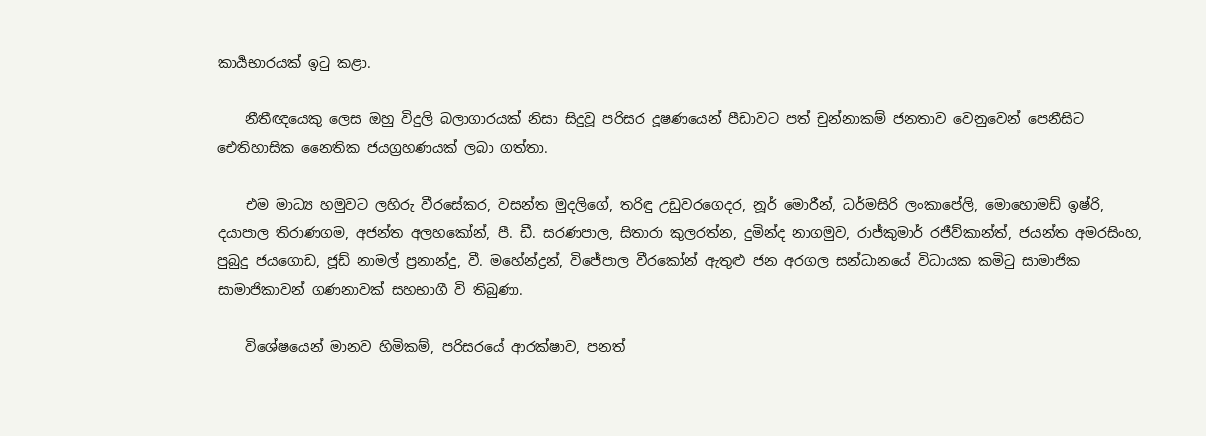කාර්‍යභාරයක් ඉටු කළා.

    නීතීඥයෙකු ලෙස ඔහු විදුලි බලාගාරයක් නිසා සිදුවූ පරිසර දූෂණයෙන් පීඩාවට පත් චුන්නාකම් ජනතාව වෙනුවෙන් පෙනීසිට ඓතිහාසික නෛතික ජයග්‍රහණයක් ලබා ගත්තා.

    එම මාධ්‍ය හමුවට ලහිරු වීරසේකර, වසන්ත මුදලිගේ, තරිඳු උඩුවරගෙදර, නූර් මොරීන්, ධර්මසිරි ලංකාපේලි, මොහොමඩ් ඉෂ්රි, දයාපාල තිරාණගම, අජන්ත අලහකෝන්, පී. ඩී. සරණපාල, සිතාරා කුලරත්න, දුමින්ද නාගමුව, රාජ්කුමාර් රජීව්කාන්ත්, ජයන්ත අමරසිංහ, පුබුදු ජයගොඩ, ජූඩ් නාමල් ප්‍රනාන්දු, වී. මහේන්ද්‍රන්, විජේපාල වීරකෝන් ඇතුළු ජන අරගල සන්ධානයේ විධායක කමිටු සාමාජික සාමාජිකාවන් ගණනාවක් සහභාගී වි තිබුණා.

    විශේෂයෙන් මානව හිමිකම්, පරිසරයේ ආරක්ෂාව, පනත්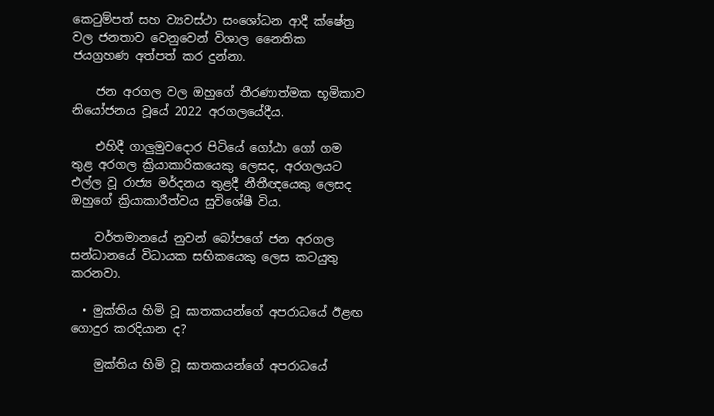කෙටුම්පත් සහ ව්‍යවස්ථා සංශෝධන ආදී ක්ෂේත්‍ර වල ජනතාව වෙනුවෙන් විශාල නෛතික ජයග්‍රහණ අත්පත් කර දුන්නා.

    ජන අරගල වල ඔහුගේ තීරණාත්මක භූමිකාව නියෝජනය වූයේ 2022 අරගලයේදීය.

    එහිදී ගාලුමුවදොර පිටියේ ගෝඨා ගෝ ගම තුළ අරගල ක්‍රියාකාරිකයෙකු ලෙසද, අරගලයට එල්ල වූ රාජ්‍ය මර්දනය තුළදී නීතීඥයෙකු ලෙසද ඔහුගේ ක්‍රියාකාරීත්වය සුවිශේෂී විය.

    වර්තමානයේ නුවන් බෝපගේ ජන අරගල සන්ධානයේ විධායක සභිකයෙකු ලෙස කටයුතු කරනවා.

  • මුක්තිය හිමි වූ ඝාතකයන්ගේ අපරාධයේ ඊළඟ ගොදුර කරදියාන ද?

    මුක්තිය හිමි වූ ඝාතකයන්ගේ අපරාධයේ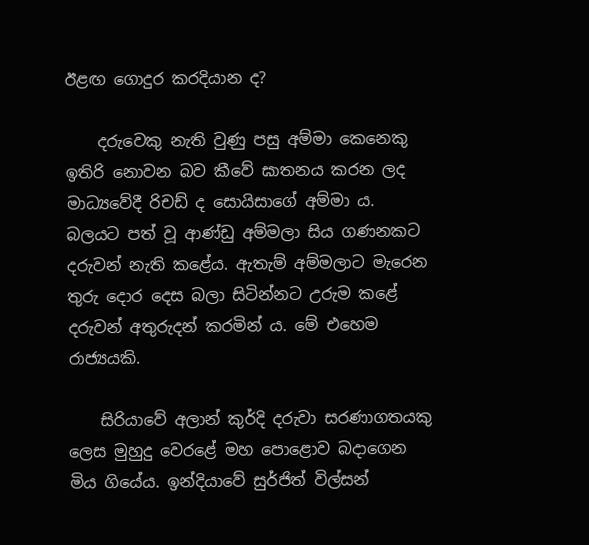ඊළඟ ගොදුර කරදියාන ද?

    දරුවෙකු නැති වුණු පසු අම්මා කෙනෙකු ඉතිරි නොවන බව කීවේ ඝාතනය කරන ලද මාධ්‍යවේදී රිචඩ් ද සොයිසාගේ අම්මා ය. බලයට පත් වූ ආණ්ඩු අම්මලා සිය ගණනකට දරුවන් නැති කළේය. ඇතැම් අම්මලාට මැරෙන තුරු දොර දෙස බලා සිටින්නට උරුම කළේ දරුවන් අතුරුදන් කරමින් ය. මේ එහෙම රාජ්‍යයකි.

    සිරියාවේ අලාන් කුර්දි දරුවා සරණාගතයකු ලෙස මුහුදු වෙරළේ මහ පොළොව බදාගෙන මිය ගියේය. ඉන්දියාවේ සුර්ජිත් විල්සන්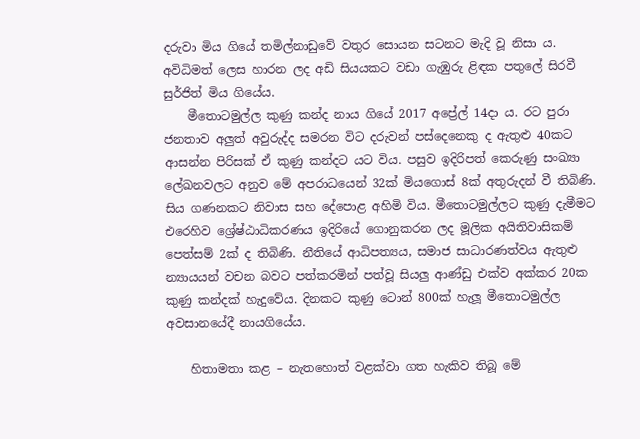දරුවා මිය ගියේ තමිල්නාඩුවේ වතුර සොයන සටනට මැදි වූ නිසා ය. අවිධිමත් ලෙස හාරන ලද අඩි සියයකට වඩා ගැඹුරු ළිඳක පතුලේ සිරවී සුර්ජිත් මිය ගියේය.
    මීතොටමුල්ල කුණු කන්ද නාය ගියේ 2017 අප්‍රේල් 14දා ය. රට පුරා ජනතාව අලු‍ත් අවුරුද්ද සමරන විට දරුවන් පස්දෙනෙකු ද ඇතුළු 40කට ආසන්න පිරිසක් ඒ කුණු කන්දට යට විය. පසුව ඉදිරිපත් කෙරුණු සංඛ්‍යා ලේඛනවලට අනුව මේ අපරාධයෙන් 32ක් මියගොස් 8ක් අතුරුදන් වී තිබිණි. සිය ගණනකට නිවාස සහ දේපොළ අහිමි විය. මීතොටමුල්ලට කුණු දැමීමට එරෙහිව ශ්‍රේෂ්ඨාධිකරණය ඉදිරියේ ගොනුකරන ලද මූලික අයිතිවාසිකම් පෙත්සම් 2ක් ද තිබිණි. නීතියේ ආධිපත්‍යය, සමාජ සාධාරණත්වය ඇතුළු න්‍යායයන් වචන බවට පත්කරමින් පත්වූ සියලු ආණ්ඩු එක්ව අක්කර 20ක කුණු කන්දක් හැදුවේය. දිනකට කුණු ටොන් 800ක් හැලූ මීතොටමුල්ල අවසානයේදී නායගියේය.

    හිතාමතා කළ – නැතහොත් වළක්වා ගත හැකිව තිබූ මේ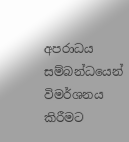අපරාධය සම්බන්ධයෙන් විමර්ශනය කිරීමට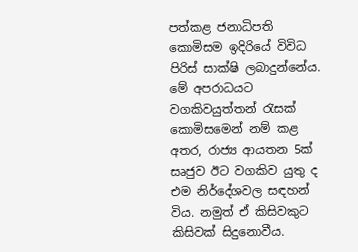පත්කළ ජනාධිපති කොමිසම ඉදිරියේ විවිධ පිරිස් සාක්ෂි ලබාදුන්නේය. මේ අපරාධයට වගකිවයුත්තන් රැසක් කොමිසමෙන් නම් කළ අතර, රාජ්‍ය ආයතන 5ක් සෘජුව ඊට වගකිව යුතු ද එම නිර්දේශවල සඳහන් විය. නමුත් ඒ කිසිවකුට කිසිවක් සිදුනොවීය.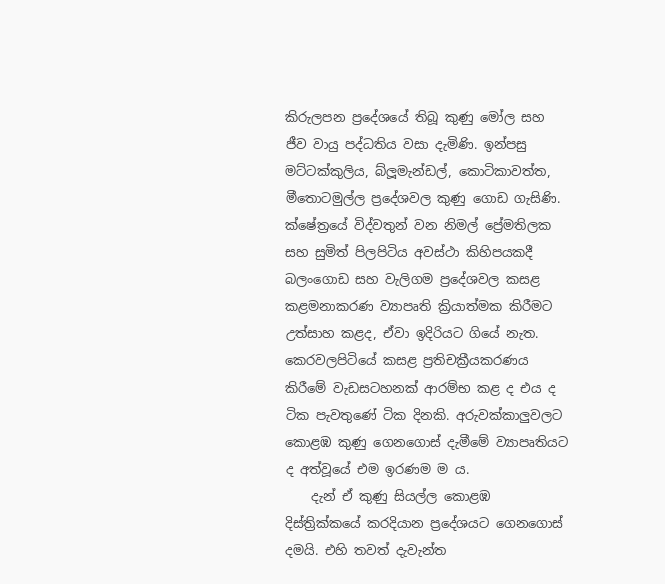කිරුලපන ප්‍රදේශයේ තිබූ කුණු මෝල සහ ජීව වායු පද්ධතිය වසා දැමිණි. ඉන්පසු මට්ටක්කුලිය, බ්ලූමැන්ඩල්, කොටිකාවත්ත, මීතොටමුල්ල ප්‍රදේශවල කුණු ගොඩ ගැසිණි. ක්ෂේත්‍රයේ විද්වතුන් වන නිමල් ප්‍රේමතිලක සහ සුමිත් පිලපිටිය අවස්ථා කිහිපයකදී බලංගොඩ සහ වැලිගම ප්‍රදේශවල කසළ කළමනාකරණ ව්‍යාපෘති ක්‍රියාත්මක කිරීමට උත්සාහ කළද, ඒවා ඉදිරියට ගියේ නැත. කෙරවලපිටියේ කසළ ප්‍රතිචක්‍රීයකරණය කිරීමේ වැඩසටහනක් ආරම්භ කළ ද එය ද ටික පැවතුණේ ටික දිනකි. අරුවක්කාලුවලට කොළඹ කුණු ගෙනගොස් දැමීමේ ව්‍යාපෘතියට ද අත්වූයේ එම ඉරණම ම ය.
    දැන් ඒ කුණු සියල්ල කොළඹ දිස්ත්‍රික්කයේ කරදියාන ප්‍රදේශයට ගෙනගොස් දමයි. එහි තවත් දැවැන්ත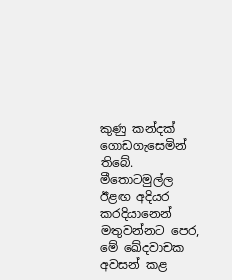කුණු කන්දක් ගොඩගැසෙමින් තිබේ. මීතොටමුල්ල ඊළඟ අදියර කරදියානෙන් මතුවන්නට පෙර, මේ ඛේදවාචක අවසන් කළ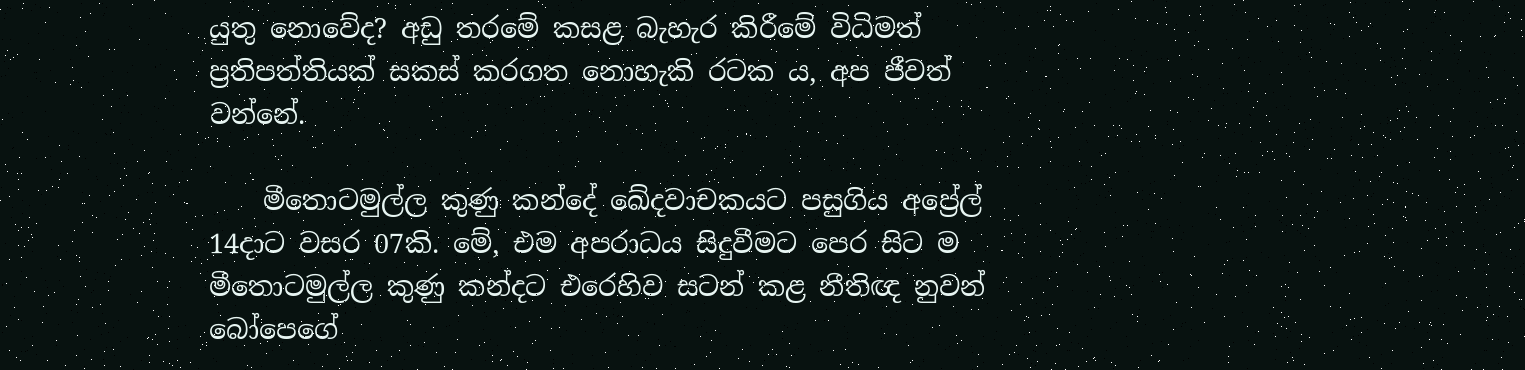යුතු නොවේද? අඩු තරමේ කසළ බැහැර කිරීමේ විධිමත් ප්‍රතිපත්තියක් සකස් කරගත නොහැකි රටක ය, අප ජීවත් වන්නේ.

    මීතොටමුල්ල කුණු කන්දේ ඛේදවාචකයට පසුගිය අප්‍රේල් 14දාට වසර 07කි. මේ, එම අපරාධය සිදුවීමට පෙර සිට ම මීතොටමුල්ල කුණු කන්දට එරෙහිව සටන් කළ නීතිඥ නුවන් බෝපෙගේ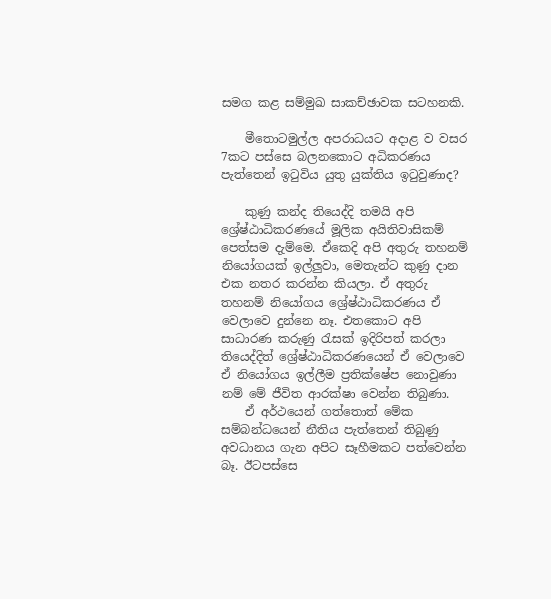සමග කළ සම්මුඛ සාකච්ඡාවක සටහනකි.

    මීතොටමුල්ල අපරාධයට අදාළ ව වසර 7කට පස්සෙ බලනකොට අධිකරණය පැත්තෙන් ඉටුවිය යුතු යුක්තිය ඉටුවුණාද?

    කුණු කන්ද තියෙද්දි තමයි අපි ශ්‍රේෂ්ඨාධිකරණයේ මූලික අයිතිවාසිකම් පෙත්සම දැම්මෙ. ඒකෙදි අපි අතුරු තහනම් නියෝගයක් ඉල්ලුවා, මෙතැන්ට කුණු දාන එක නතර කරන්න කියලා. ඒ අතුරු තහනම් නියෝගය ශ්‍රේෂ්ඨාධිකරණය ඒ වෙලාවෙ දුන්නෙ නෑ. එතකොට අපි සාධාරණ කරුණු රැසක් ඉදිරිපත් කරලා තියෙද්දිත් ශ්‍රේෂ්ඨාධිකරණයෙන් ඒ වෙලාවෙ ඒ නියෝගය ඉල්ලීම ප්‍රතික්ෂේප නොවුණා නම් මේ ජීවිත ආරක්ෂා වෙන්න තිබුණා.
    ඒ අර්ථයෙන් ගත්තොත් මේක සම්බන්ධයෙන් නීතිය පැත්තෙන් තිබුණු අවධානය ගැන අපිට සෑහීමකට පත්වෙන්න බෑ. ඊටපස්සෙ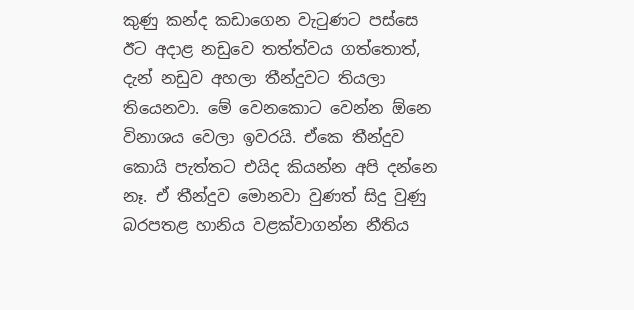කුණු කන්ද කඩාගෙන වැටුණට පස්සෙ ඊට අදාළ නඩුවෙ තත්ත්වය ගත්තොත්, දැන් නඩුව අහලා තීන්දුවට තියලා තියෙනවා. මේ වෙනකොට වෙන්න ඕනෙ විනාශය වෙලා ඉවරයි. ඒකෙ තීන්දුව කොයි පැත්තට එයිද කියන්න අපි දන්නෙ නෑ. ඒ තීන්දුව මොනවා වුණත් සිදු වුණු බරපතළ හානිය වළක්වාගන්න නීතිය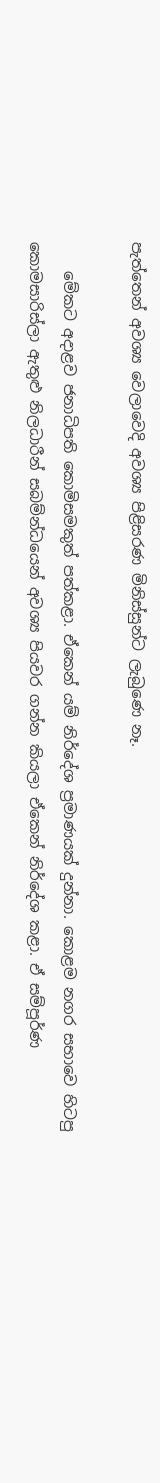පැත්තෙන් අවශ්‍ය වෙලාවෙදි අවශ්‍ය පිළිසරණ මිනිස්සුන්ට ලැබුණෙ නෑ.

    මේකට අදාළව ජනාධිපති කොමිසමකුත් පත්කළා. ඒකෙන් යම් නිර්දේශ ප්‍රමාණයක් දුන්නා. කොළම නගර සභාවෙ හිටපු කොමසාරිස්ලා ඇතුළු නිලධාරීන් සබම්න්ධයෙන් අවශ්‍ය පියවර ගන්න කියලා ඒකෙන් නිර්දේශ කළා. ඒ සම්පූර්ණ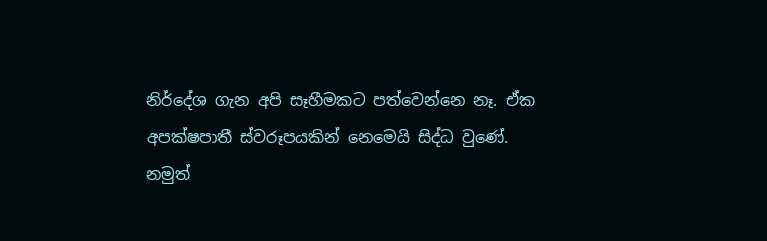නිර්දේශ ගැන අපි සෑහීමකට පත්වෙන්නෙ නෑ. ඒක අපක්ෂපාතී ස්වරූපයකින් නෙමෙයි සිද්ධ වුණේ. නමුත්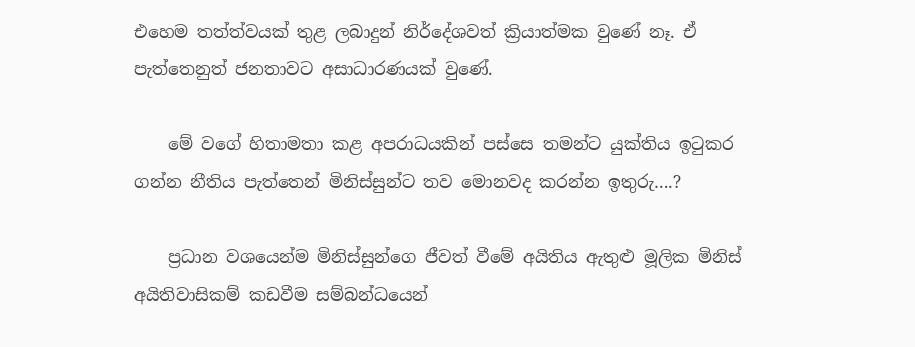එහෙම තත්ත්වයක් තුළ ලබාදුන් නිර්දේශවත් ක්‍රියාත්මක වුණේ නෑ. ඒ පැත්තෙනුත් ජනතාවට අසාධාරණයක් වුණේ.

    මේ වගේ හිතාමතා කළ අපරාධයකින් පස්සෙ තමන්ට යුක්තිය ඉටුකර ගන්න නීතිය පැත්තෙන් මිනිස්සුන්ට තව මොනවද කරන්න ඉතුරු….?

    ප්‍රධාන වශයෙන්ම මිනිස්සුන්ගෙ ජීවත් වීමේ අයිතිය ඇතුළු මූලික මිනිස් අයිතිවාසිකම් කඩවීම සම්බන්ධයෙන්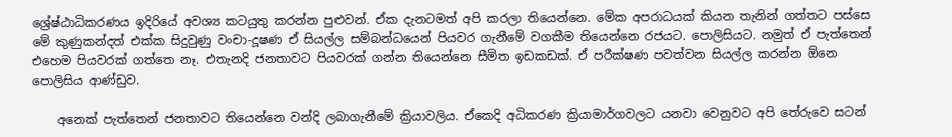ශ්‍රේෂ්ඨාධිකරණය ඉදිරියේ අවශ්‍ය කටයුතු කරන්න පුළුවන්. ඒක දැනටමත් අපි කරලා තියෙන්නෙ. මේක අපරාධයක් කියන තැනින් ගත්තට පස්සෙ මේ කුණුකන්දත් එක්ක සිදුවුණු වංචා-දූෂණ ඒ සියල්ල සම්බන්ධයෙන් පියවර ගැනීමේ වගකීම තියෙන්නෙ රජයට. පොලිසියට. නමුත් ඒ පැත්තෙන් එහෙම පියවරක් ගත්තෙ නෑ. එතැනදි ජනතාවට පියවරක් ගන්න තියෙන්නෙ සීමිත ඉඩකඩක්. ඒ පරීක්ෂණ පවත්වන සියල්ල කරන්න ඕනෙ පොලිසිය ආණ්ඩුව.

    අනෙක් පැත්තෙන් ජනතාවට තියෙන්නෙ වන්දි ලබාගැනීමේ ක්‍රියාවලිය. ඒකෙදි අධිකරණ ක්‍රියාමාර්ගවලට යනවා වෙනුවට අපි තේරුවෙ සටන්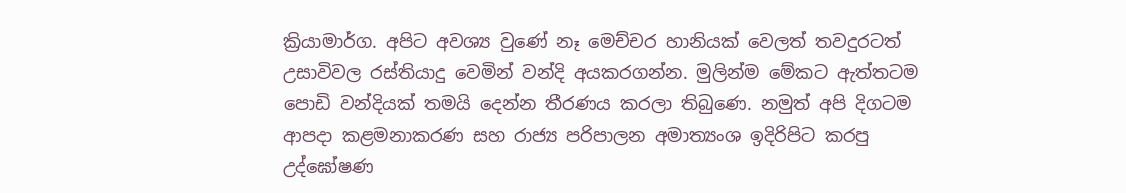ක්‍රියාමාර්ග. අපිට අවශ්‍ය වුණේ නෑ මෙච්චර හානියක් වෙලත් තවදුරටත් උසාවිවල රස්තියාදු වෙමින් වන්දි අයකරගන්න. මුලින්ම මේකට ඇත්තටම පොඩි වන්දියක් තමයි දෙන්න තීරණය කරලා තිබුණෙ. නමුත් අපි දිගටම ආපදා කළමනාකරණ සහ රාජ්‍ය පරිපාලන අමාත්‍යංශ ඉදිරිපිට කරපු උද්ඝෝෂණ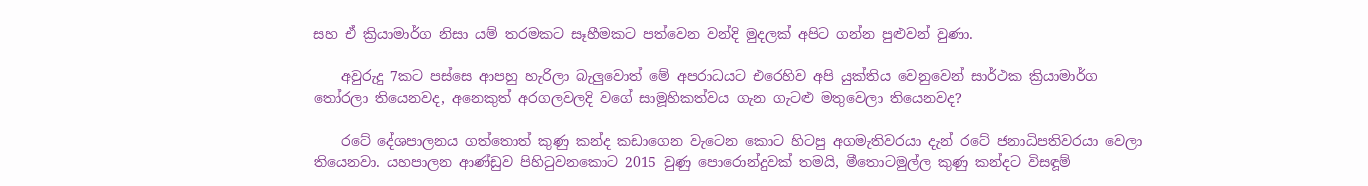සහ ඒ ක්‍රියාමාර්ග නිසා යම් තරමකට සෑහීමකට පත්වෙන වන්දි මුදලක් අපිට ගන්න පුළුවන් වුණා.

    අවුරුදු 7කට පස්සෙ ආපහු හැරිලා බැලුවොත් මේ අපරාධයට එරෙහිව අපි යුක්තිය වෙනුවෙන් සාර්ථක ක්‍රියාමාර්ග තෝරලා තියෙනවද, අනෙකුත් අරගලවලදි වගේ සාමූහිකත්වය ගැන ගැටළු මතුවෙලා තියෙනවද?

    රටේ දේශපාලනය ගත්තොත් කුණු කන්ද කඩාගෙන වැටෙන කොට හිටපු අගමැතිවරයා දැන් රටේ ජනාධිපතිවරයා වෙලා තියෙනවා. යහපාලන ආණ්ඩුව පිහිටුවනකොට 2015 වුණු පොරොන්දුවක් තමයි, මීතොටමුල්ල කුණු කන්දට විසඳූම්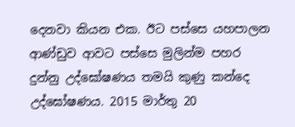දෙනවා කියන එක. ඊට පස්සෙ යහපාලන ආණ්ඩුව ආවට පස්සෙ මුලින්ම පහර දුන්නු උද්ඝෝෂණය තමයි කුණු කන්දෙ උද්ඝෝෂණය. 2015 මාර්තු 20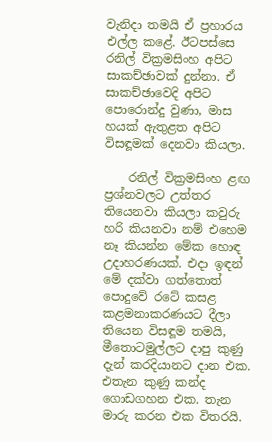වැනිදා තමයි ඒ ප්‍රහාරය එල්ල කළේ. ඊටපස්සෙ රනිල් වික්‍රමසිංහ අපිට සාකච්ඡාවක් දුන්නා. ඒ සාකච්ඡාවෙදි අපිට පොරොන්දු වුණා, මාස හයක් ඇතුළත අපිට විසඳූමක් දෙනවා කියලා.

    රනිල් වික්‍රමසිංහ ළඟ ප්‍රශ්නවලට උත්තර තියෙනවා කියලා කවුරු හරි කියනවා නම් එහෙම නෑ කියන්න මේක හොඳ උදාහරණයක්. එදා ඉඳන් මේ දක්වා ගත්තොත් පොදුවේ රටේ කසළ කළමනාකරණයට දීලා තියෙන විසඳූම තමයි, මීතොටමුල්ලට දාපු කුණු දැන් කරදියානට දාන එක. එතැන කුණු කන්ද ගොඩගහන එක. තැන මාරු කරන එක විතරයි.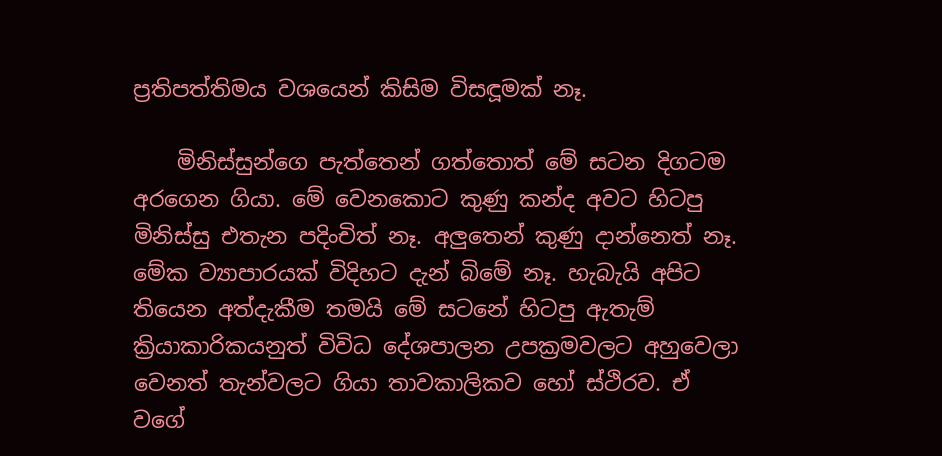ප්‍රතිපත්තිමය වශයෙන් කිසිම විසඳූමක් නෑ.

    මිනිස්සුන්ගෙ පැත්තෙන් ගත්තොත් මේ සටන දිගටම අරගෙන ගියා. මේ වෙනකොට කුණු කන්ද අවට හිටපු මිනිස්සු එතැන පදිංචිත් නෑ. අලුතෙන් කුණු දාන්නෙත් නෑ. මේක ව්‍යාපාරයක් විදිහට දැන් බිමේ නෑ. හැබැයි අපිට තියෙන අත්දැකීම තමයි මේ සටනේ හිටපු ඇතැම් ක්‍රියාකාරිකයනුත් විවිධ දේශපාලන උපක්‍රමවලට අහුවෙලා වෙනත් තැන්වලට ගියා තාවකාලිකව හෝ ස්ථිරව. ඒ වගේ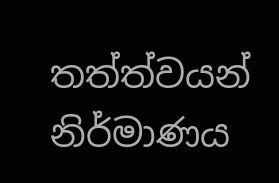තත්ත්වයන් නිර්මාණය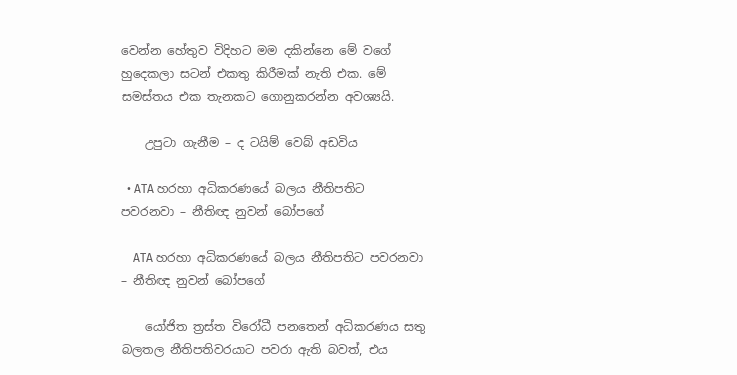වෙන්න හේතුව විදිහට මම දකින්නෙ මේ වගේ හුදෙකලා සටන් එකතු කිරීමක් නැති එක. මේ සමස්තය එක තැනකට ගොනුකරන්න අවශ්‍යයි.

    උපුටා ගැනීම – ද ටයිම් වෙබ් අඩවිය

  • ATA හරහා අධිකරණයේ බලය නීතිපතිට පවරනවා – නීතිඥ නුවන් බෝපගේ

    ATA හරහා අධිකරණයේ බලය නීතිපතිට පවරනවා – නීතිඥ නුවන් බෝපගේ

    යෝජිත ත්‍රස්ත විරෝධී පනතෙන් අධිකරණය සතු බලතල නීතිපතිවරයාට පවරා ඇති බවත්, එය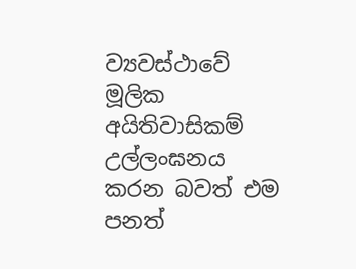ව්‍යවස්ථාවේ මූලික අයිතිවාසිකම් උල්ලංඝනය කරන බවත් එම පනත්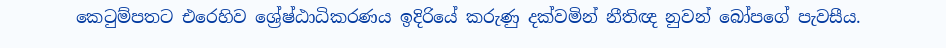කෙටුම්පතට එරෙහිව ශ්‍රේෂ්ඨාධිකරණය ඉදිරියේ කරුණු දක්වමින් නීතිඥ නුවන් බෝපගේ පැවසීය.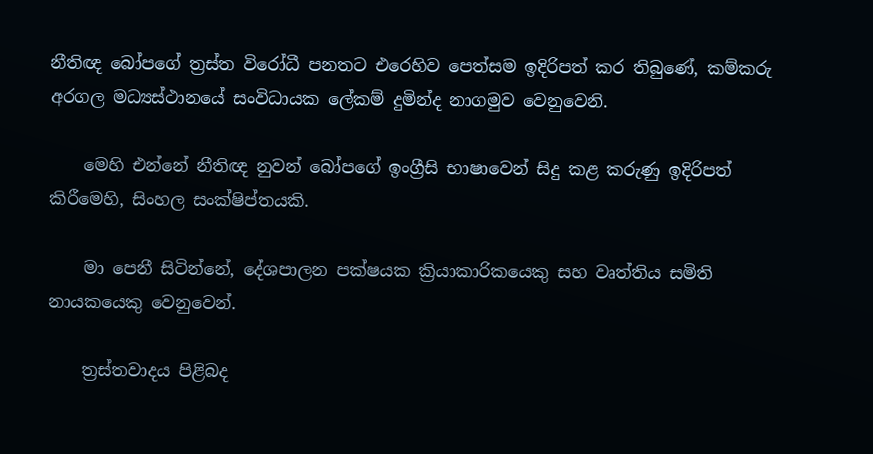නීතිඥ බෝපගේ ත්‍රස්ත විරෝධී පනතට එරෙහිව පෙත්සම ඉදිරිපත් කර තිබුණේ, කම්කරු අරගල මධ්‍යස්ථානයේ සංවිධායක ලේකම් දුමින්ද නාගමුව වෙනුවෙනි.

    මෙහි එන්නේ නීතිඥ නුවන් බෝපගේ ඉංග්‍රීසි භාෂාවෙන් සිදු කළ කරුණු ඉදිරිපත් කිරීමෙහි, සිංහල සංක්ෂිප්තයකි.

    මා පෙනී සිටින්නේ, දේශපාලන පක්ෂයක ක්‍රියාකාරිකයෙකු සහ වෘත්තිය සමිති නායකයෙකු වෙනුවෙන්.

    ත්‍රස්තවාදය පිළිබද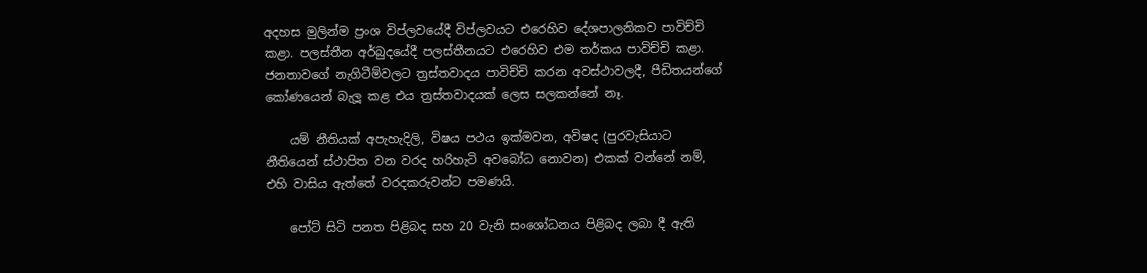අදහස මුලින්ම ප්‍රංශ විප්ලවයේදී විප්ලවයට එරෙහිව දේශපාලනිකව පාවිච්චි කළා. පලස්තීන අර්බුදයේදී පලස්තීනයට එරෙහිව එම තර්කය පාවිච්චි කළා. ජනතාවගේ නැගිටීම්වලට ත්‍රස්තවාදය පාවිච්චි කරන අවස්ථාවලදී, පීඩිතයන්ගේ කෝණයෙන් බැලූ කළ එය ත්‍රස්තවාදයක් ලෙස සලකන්නේ නෑ.

    යම් නීතියක් අපැහැදිලි, විෂය පථය ඉක්මවන, අවිෂද (පුරවැසියාට නීතියෙන් ස්ථාපිත වන වරද හරිහැටි අවබෝධ නොවන) එකක් වන්‍නේ නම්, එහි වාසිය ඇත්තේ වරදකරුවන්ට පමණයි.

    පෝට් සිටි පනත පිළිබද සහ 20 වැනි සංශෝධනය පිළිබද ලබා දී ඇති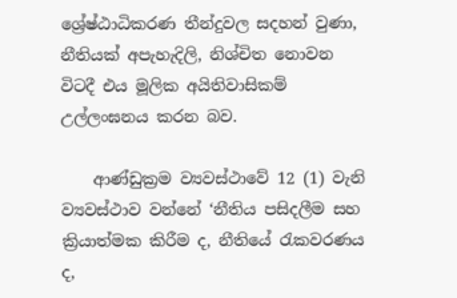ශ්‍රේෂ්ඨාධිකරණ තීන්දුවල සදහන් වුණා, නීතියක් අපැහැදිලි, නිශ්චිත නොවන විටදී එය මූලික අයිතිවාසිකම් උල්ලංඝනය කරන බව.

    ආණ්ඩුක්‍රම ව්‍යවස්ථාවේ 12 (1) වැනි ව්‍යවස්ථාව වන්නේ ‘නීතිය පසිදලීම සහ ක්‍රියාත්මක කිරීම ද, නීතියේ රැකවරණය ද,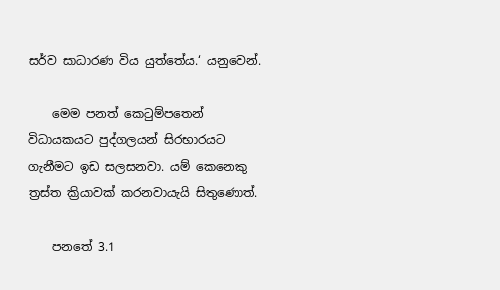සර්ව සාධාරණ විය යුත්තේය.‘ යනුවෙන්.

    මෙම පනත් කෙටුම්පතෙන් විධායකයට පුද්ගලයන් සිරභාරයට ගැනීමට ඉඩ සලසනවා. යම් කෙනෙකු ත්‍රස්ත ක්‍රියාවක් කරනවායැයි සිතුණොත්.

    පනතේ 3.1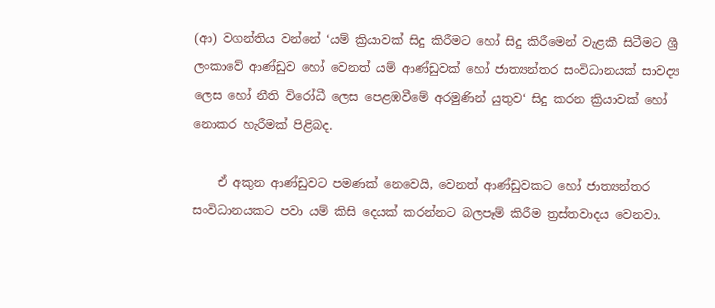(ආ) වගන්තිය වන්නේ ‘යම් ක්‍රියාවක් සිදු කිරීමට හෝ සිදු කිරීමෙන් වැළකී සිටීමට ශ්‍රී ලංකාවේ ආණ්ඩුව හෝ වෙනත් යම් ආණ්ඩුවක් හෝ ජාත්‍යන්තර සංවිධානයක් සාවද්‍ය ලෙස හෝ නීති විරෝධී ලෙස පෙළඹවීමේ අරමුණින් යුතුව‘ සිදු කරන ක්‍රියාවක් හෝ නොකර හැරීමක් පිළිබද.

    ඒ අකුන ආණ්ඩුවට පමණක් නෙවෙයි, වෙනත් ආණ්ඩුවකට හෝ ජාත්‍යන්තර සංවිධානයකට පවා යම් කිසි දෙයක් කරන්නට බලපෑම් කිරීම ත්‍රස්තවාදය වෙනවා.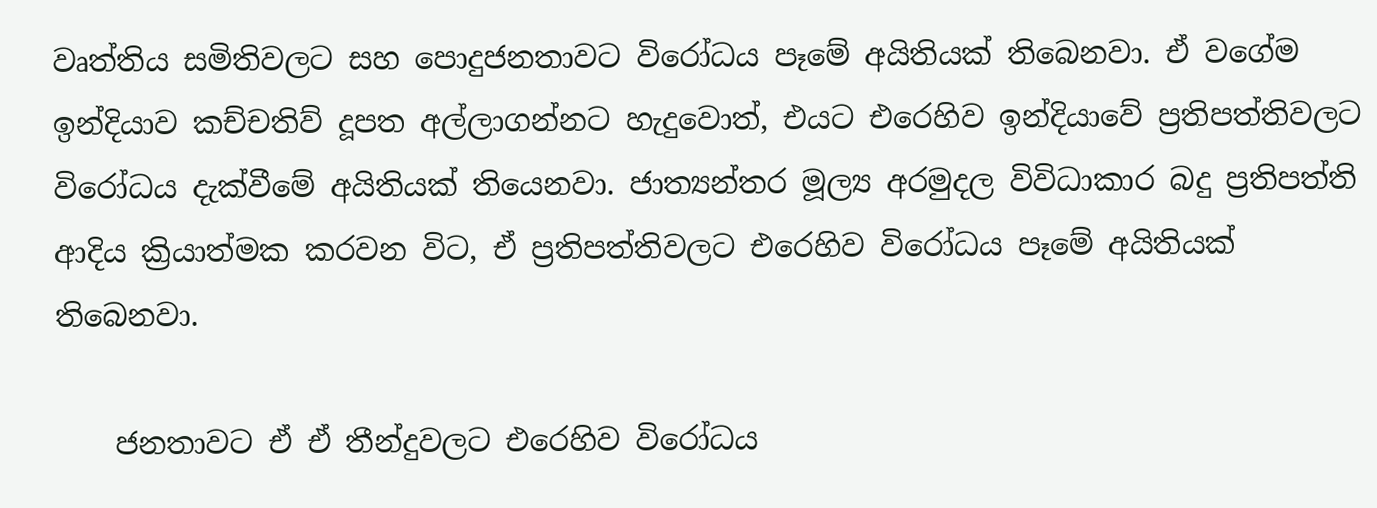වෘත්තිය සමිතිවලට සහ පොදුජනතාවට විරෝධය පෑමේ අයිතියක් තිබෙනවා. ඒ වගේම ඉන්දියාව කච්චතිව් දූපත අල්ලාගන්නට හැදුවොත්, එයට එරෙහිව ඉන්දියාවේ ප්‍රතිපත්තිවලට විරෝධය දැක්වීමේ අයිතියක් තියෙනවා. ජාත්‍යන්තර මූල්‍ය අරමුදල විවිධාකාර බදු ප්‍රතිපත්ති ආදිය ක්‍රියාත්මක කරවන විට, ඒ ප්‍රතිපත්තිවලට එරෙහිව විරෝධය පෑමේ අයිතියක් තිබෙනවා.

    ජනතාවට ඒ ඒ තීන්දුවලට එරෙහිව විරෝධය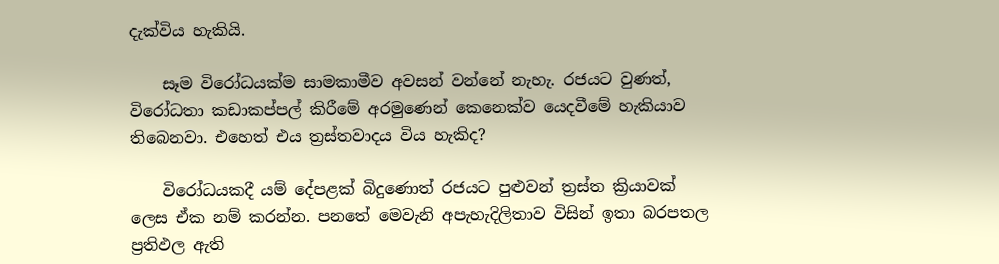දැක්විය හැකියි.

    සෑම විරෝධයක්ම සාමකාමීව අවසන් වන්නේ නැහැ. රජයට වුණත්, විරෝධතා කඩාකප්පල් කිරීමේ අරමුණෙන් කෙනෙක්ව යෙදවීමේ හැකියාව තිබෙනවා. එහෙත් එය ත්‍රස්තවාදය විය හැකිද?

    විරෝධයකදී යම් දේපළක් බිදුණොත් රජයට පුළුවන් ත්‍රස්ත ක්‍රියාවක් ලෙස ඒක නම් කරන්න. පනතේ මෙවැනි අපැහැදිලිතාව විසින් ඉතා බරපතල ප්‍රතිඵල ඇති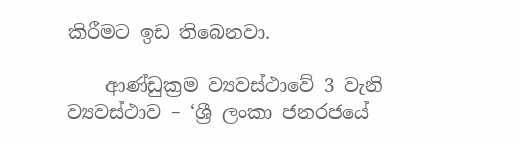කිරීමට ඉඩ තිබෙනවා.

    ආණ්ඩුක්‍රම ව්‍යවස්ථාවේ 3 වැනි ව්‍යවස්ථාව – ‘ශ්‍රී ලංකා ජනරජයේ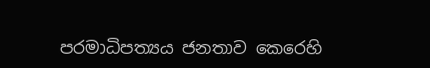පරමාධිපත්‍යය ජනතාව කෙරෙහි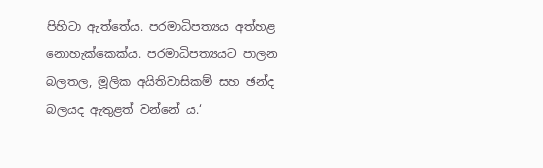පිහිටා ඇත්තේය. පරමාධිපත්‍යය අත්හළ නොහැක්කෙක්ය. පරමාධිපත්‍යයට පාලන බලතල, මූලික අයිතිවාසිකම් සහ ඡන්ද බලයද ඇතුළත් වන්නේ ය.‘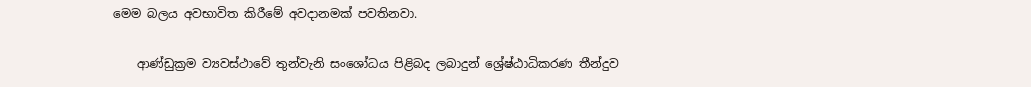මෙම බලය අවභාවිත කිරීමේ අවදානමක් පවතිනවා.

    ආණ්ඩුක්‍රම ව්‍යවස්ථාවේ තුන්වැනි සංශෝධය පිළිබද ලබාදුන් ශ්‍රේෂ්ඨාධිකරණ තීන්දුව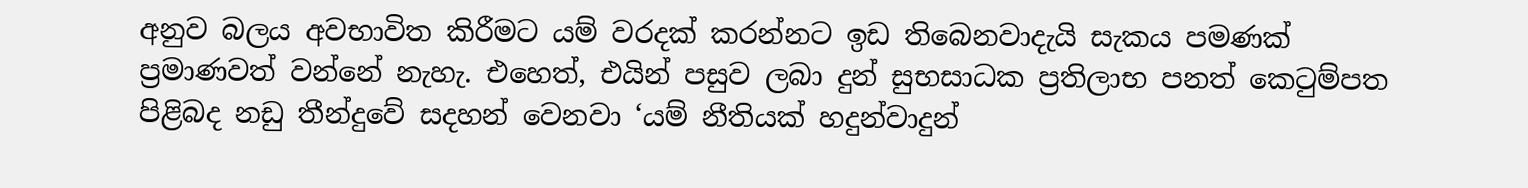අනුව බලය අවභාවිත කිරීමට යම් වරදක් කරන්නට ඉඩ තිබෙනවාදැයි සැකය පමණක් ප්‍රමාණවත් වන්නේ නැහැ. එහෙත්, එයින් පසුව ලබා දුන් සුභසාධක ප්‍රතිලාභ පනත් කෙටුම්පත පිළිබද නඩු තීන්දුවේ සදහන් වෙනවා ‘යම් නීතියක් හදුන්වාදුන්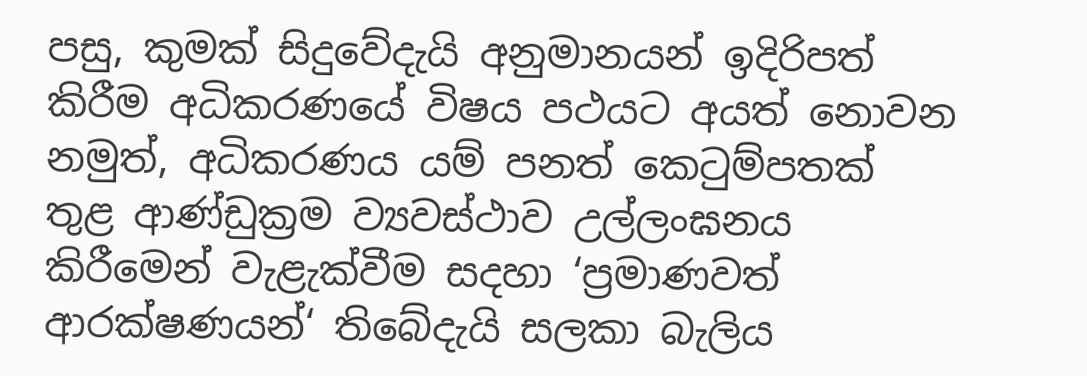පසු, කුමක් සිදුවේදැයි අනුමානයන් ඉදිරිපත් කිරීම අධිකරණයේ විෂය පථයට අයත් නොවන නමුත්, අධිකරණය යම් පනත් කෙටුම්පතක් තුළ ආණ්ඩුක්‍රම ව්‍යවස්ථාව උල්ලංඝනය කිරීමෙන් වැළැක්වීම සදහා ‘ප්‍රමාණවත් ආරක්ෂණයන්‘ තිබේදැයි සලකා බැලිය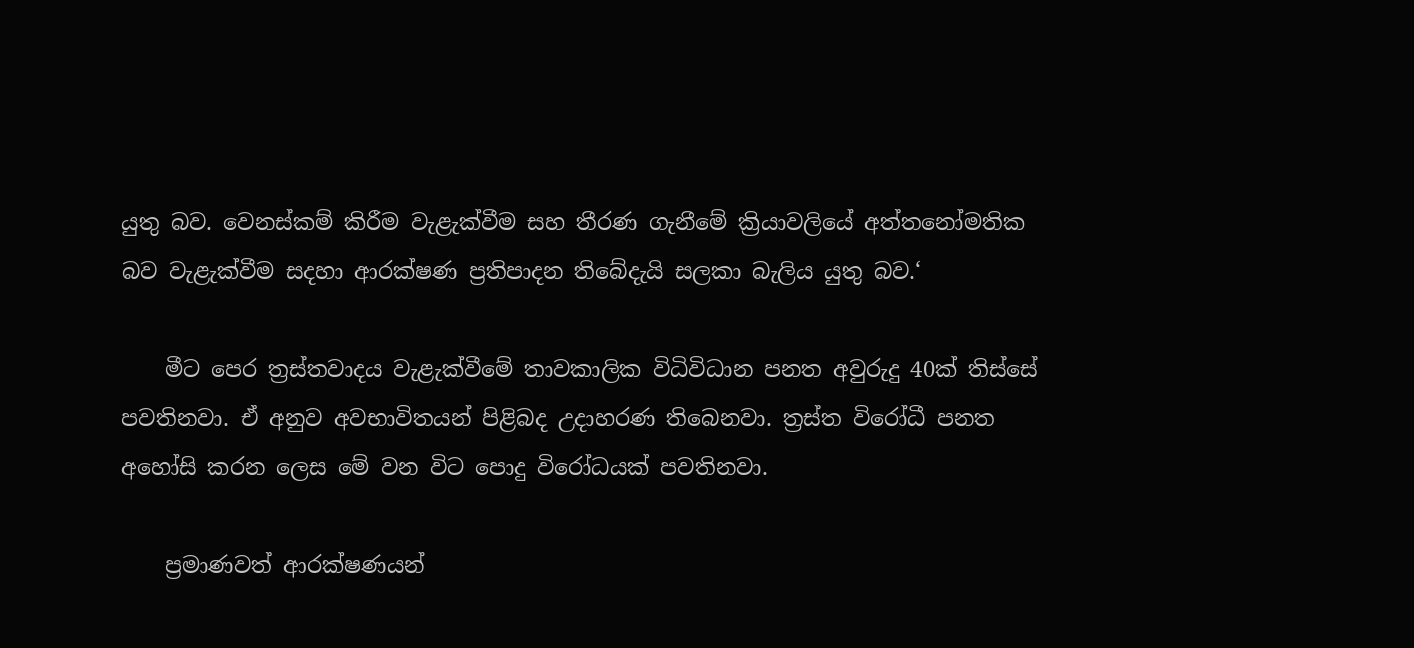යුතු බව. වෙනස්කම් කිරීම වැළැක්වීම සහ තීරණ ගැනීමේ ක්‍රියාවලියේ අත්තනෝමතික බව වැළැක්වීම සදහා ආරක්ෂණ ප්‍රතිපාදන තිබේදැයි සලකා බැලිය යුතු බව.‘

    මීට පෙර ත්‍රස්තවාදය වැළැක්වීමේ තාවකාලික විධිවිධාන පනත අවුරුදු 40ක් තිස්සේ පවතිනවා. ඒ අනුව අවභාවිතයන් පිළිබද උදාහරණ තිබෙනවා. ත්‍රස්ත විරෝධී පනත අහෝසි කරන ලෙස මේ වන විට පොදු විරෝධයක් පවතිනවා.

    ප්‍රමාණවත් ආරක්ෂණයන්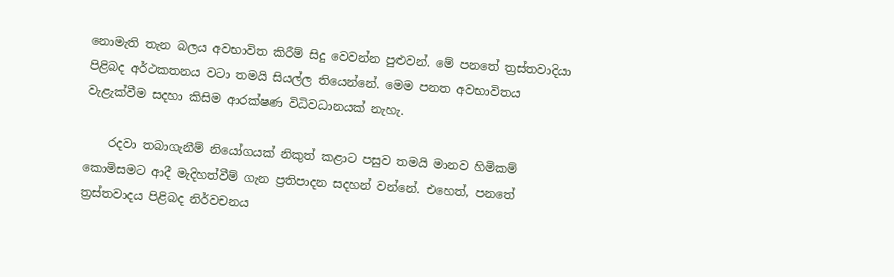නොමැති තැන බලය අවභාවිත කිරීම් සිදු වෙවන්න පුළුවන්. මේ පනතේ ත්‍රස්තවාදියා පිළිබද අර්ථකතනය වටා තමයි සියල්ල තියෙන්නේ. මෙම පනත අවභාවිතය වැළැක්වීම සදහා කිසිම ආරක්ෂණ විධිවධානයක් නැහැ.

    රදවා තබාගැනීම් නියෝගයක් නිකුත් කළාට පසුව තමයි මානව හිමිකම් කොමිසමට ආදී මැදිහත්වීම් ගැන ප්‍රතිපාදන සදහන් වන්නේ. එහෙත්, පනතේ ත්‍රස්තවාදය පිළිබද නිර්වචනය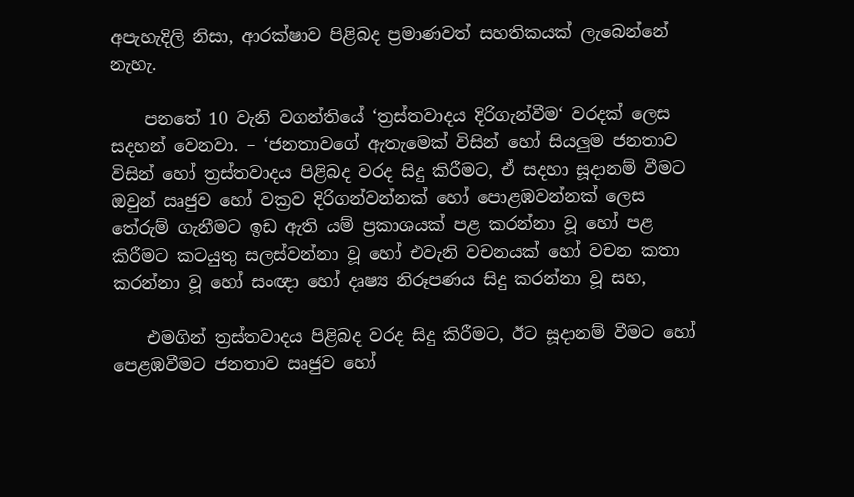අපැහැදිලි නිසා, ආරක්ෂාව පිළිබද ප්‍රමාණවත් සහතිකයක් ලැබෙන්නේ නැහැ.

    පනතේ 10 වැනි වගන්තියේ ‘ත්‍රස්තවාදය දිරිගැන්වීම‘ වරදක් ලෙස සදහන් වෙනවා. – ‘ජනතාවගේ ඇතැමෙක් විසින් හෝ සියලුම ජනතාව විසින් හෝ ත්‍රස්තවාදය පිළිබද වරද සිදු කිරීමට, ඒ සදහා සූදානම් වීමට ඔවුන් ඍජුව හෝ වක්‍රව දිරිගන්වන්නක් හෝ පොළඹවන්නක් ලෙස තේරුම් ගැනීමට ඉඩ ඇති යම් ප්‍රකාශයක් පළ කරන්නා වූ හෝ පළ කිරීමට කටයුතු සලස්වන්නා වූ හෝ එවැනි වචනයක් හෝ වචන කතා කරන්නා වූ හෝ සංඥා හෝ දෘෂ්‍ය නිරූපණය සිදු කරන්නා වූ සහ,

    එමගින් ත්‍රස්තවාදය පිළිබද වරද සිදු කිරීමට, ඊට සූදානම් වීමට හෝ පෙළඹවීමට ජනතාව ඍජුව හෝ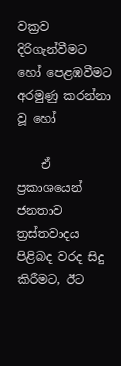වක්‍රව දිරිගැන්වීමට හෝ පෙළඹවීමට අරමුණු කරන්නා වූ හෝ

    ඒ ප්‍රකාශයෙන් ජනතාව ත්‍රස්තවාදය පිළිබද වරද සිදු කිරීමට, ඊට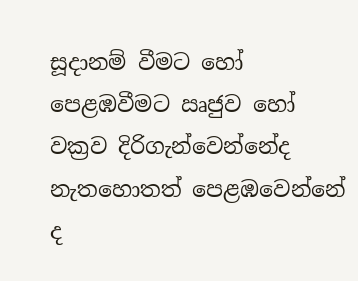සූදානම් වීමට හෝ පෙළඹවීමට ඍජුව හෝ වක්‍රව දිරිගැන්වෙන්නේද නැතහොතත් පෙළඹවෙන්නේ ද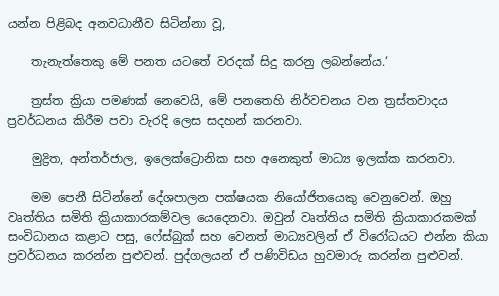යන්න පිළිබද අනවධානීව සිටින්නා වූ,

    තැනැත්තෙකු මේ පනත යටතේ වරදක් සිදු කරනු ලබන්නේය.‘

    ත්‍රස්ත ක්‍රියා පමණක් නෙවෙයි, මේ පනතෙහි නිර්වචනය වන ත්‍රස්තවාදය ප්‍රවර්ධනය කිරීම පවා වැරදි ලෙස සදහන් කරනවා.

    මුද්‍රිත, අන්තර්ජාල, ඉලෙක්ට්‍රොනික සහ අනෙකුත් මාධ්‍ය ඉලක්ක කරනවා.

    මම පෙනී සිටින්නේ දේශපාලන පක්ෂයක නියෝජිතයෙකු වෙනුවෙන්. ඔහු වෘත්තිය සමිති ක්‍රියාකාරකම්වල යෙදෙනවා. ඔවුන් වෘත්තිය සමිති ක්‍රියාකාරකමක් සංවිධානය කළාට පසු, ෆේස්බුක් සහ වෙනත් මාධ්‍යවලින් ඒ විරෝධයට එන්න කියා ප්‍රවර්ධනය කරන්න පුළුවන්. පුද්ගලයන් ඒ පණිවිඩය හුවමාරු කරන්න පුළුවන්.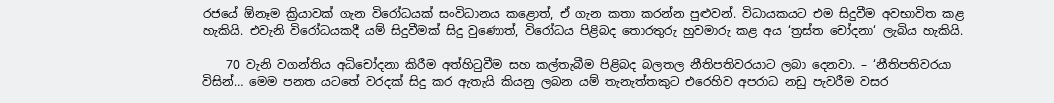රජයේ ඕනෑම ක්‍රියාවක් ගැන විරෝධයක් සංවිධානය කළොත්, ඒ ගැන කතා කරන්න පුළුවන්. විධායකයට එම සිදුවීම අවභාවිත කළ හැකියි. එවැනි විරෝධයකදී යම් සිදුවීමක් සිදු වුණොත්, විරෝධය පිළිබද තොරතුරු හුවමාරු කළ අය ‘ත්‍රස්ත චෝදනා‘ ලැබිය හැකියි.

    70 වැනි වගන්තිය අධිචෝදනා කිරීම අත්හිටුවීම සහ කල්තැබීම පිළිබද බලතල නීතිපතිවරයාට ලබා දෙනවා. – ‘නීතිපතිවරයා විසින්… මෙම පනත යටතේ වරදක් සිදු කර ඇතැයි කියනු ලබන යම් තැනැත්තකුට එරෙහිව අපරාධ නඩු පැවරීම වසර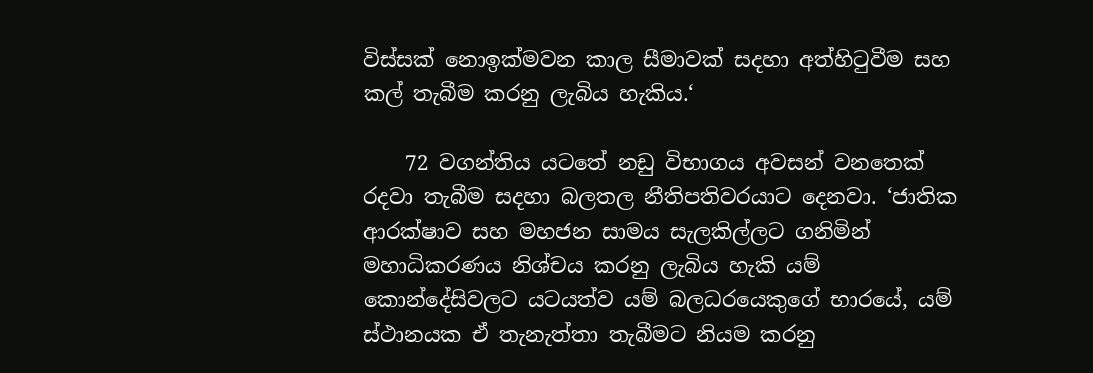විස්සක් නොඉක්මවන කාල සීමාවක් සදහා අත්හිටුවීම සහ කල් තැබීම කරනු ලැබිය හැකිය.‘

    72 වගන්තිය යටතේ නඩු විභාගය අවසන් වනතෙක් රදවා තැබීම සදහා බලතල නීතිපතිවරයාට දෙනවා. ‘ජාතික ආරක්ෂාව සහ මහජන සාමය සැලකිල්ලට ගනිමින් මහාධිකරණය නිශ්චය කරනු ලැබිය හැකි යම් කොන්දේසිවලට යටයත්ව යම් බලධරයෙකුගේ භාරයේ, යම් ස්ථානයක ඒ තැනැත්තා තැබීමට නියම කරනු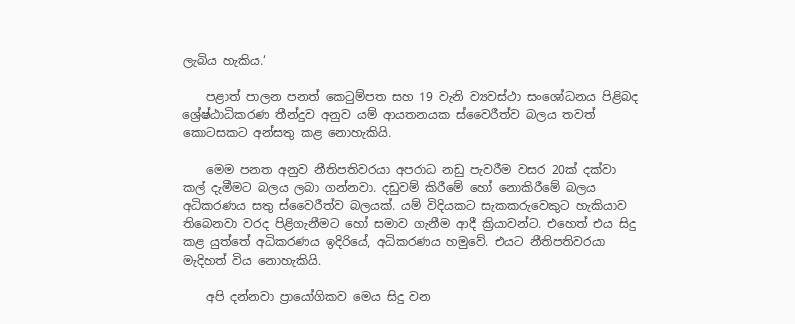ලැබිය හැකිය.‘

    පළාත් පාලන පනත් කෙටුම්පත සහ 19 වැනි ව්‍යවස්ථා සංශෝධනය පිළිබද ශ්‍රේෂ්ඨාධිකරණ තීන්දුව අනුව යම් ආයතනයක ස්වෛරීත්ව බලය තවත් කොටසකට අන්සතු කළ නොහැකියි.

    මෙම පනත අනුව නීතිපතිවරයා අපරාධ නඩු පැවරීම වසර 20ක් දක්වා කල් දැමීමට බලය ලබා ගන්නවා. දඩුවම් කිරීමේ හෝ නොකිරීමේ බලය අධිකරණය සතු ස්වෛරීත්ව බලයක්. යම් විදියකට සැකකරුවෙකුට හැකියාව තිබෙනවා වරද පිළිගැනීමට හෝ සමාව ගැනීම ආදී ක්‍රියාවන්ට. එහෙත් එය සිදු කළ යුත්තේ අධිකරණය ඉදිරියේ, අධිකරණය හමුවේ. එයට නීතිපතිවරයා මැදිහත් විය නොහැකියි.

    අපි දන්නවා ප්‍රායෝගිකව මෙය සිදු වන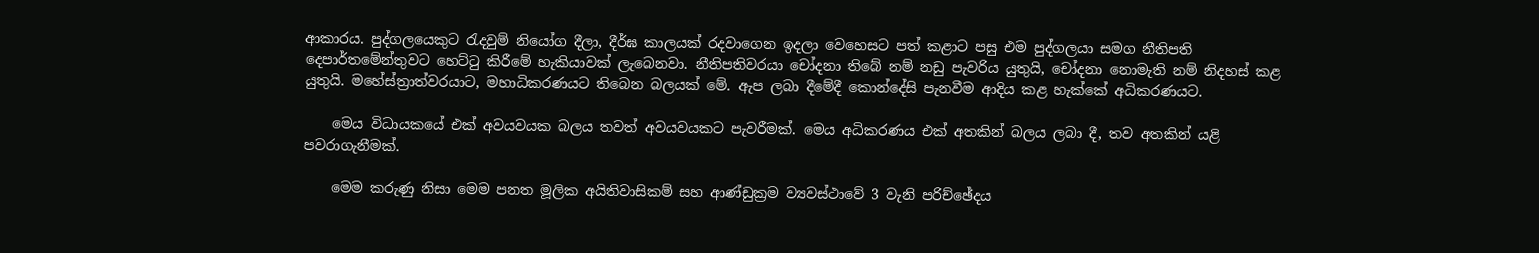ආකාරය. පුද්ගලයෙකුට රැදවුම් නියෝග දීලා, දීර්ඝ කාලයක් රදවාගෙන ඉදලා වෙහෙසට පත් කළාට පසු එම පුද්ගලයා සමග නීතිපති දෙපාර්තමේන්තුවට හෙට්ටු කිරීමේ හැකියාවක් ලැබෙනවා. නීතිපතිවරයා චෝදනා තිබේ නම් නඩු පැවරිය යුතුයි, චෝදනා නොමැති නම් නිදහස් කළ යුතුයි. මහේස්ත්‍රාත්වරයාට, මහාධිකරණයට තිබෙන බලයක් මේ. ඇප ලබා දීමේදී කොන්දේසි පැනවීම ආදිය කළ හැක්කේ අධිකරණයට.

    මෙය විධායකයේ එක් අවයවයක බලය තවත් අවයවයකට පැවරීමක්. මෙය අධිකරණය එක් අතකින් බලය ලබා දී, තව අතකින් යළි පවරාගැනීමක්.

    මෙම කරුණු නිසා මෙම පනත මූලික අයිතිවාසිකම් සහ ආණ්ඩුක්‍රම ව්‍යවස්ථාවේ 3 වැනි පරිච්ඡේදය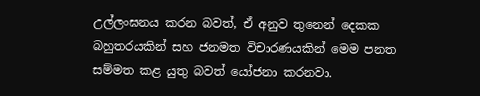උල්ලංඝනය කරන බවත්, ඒ අනුව තුනෙන් දෙකක බහුතරයකින් සහ ජනමත විචාරණයකින් මෙම පනත සම්මත කළ යුතු බවත් යෝජනා කරනවා.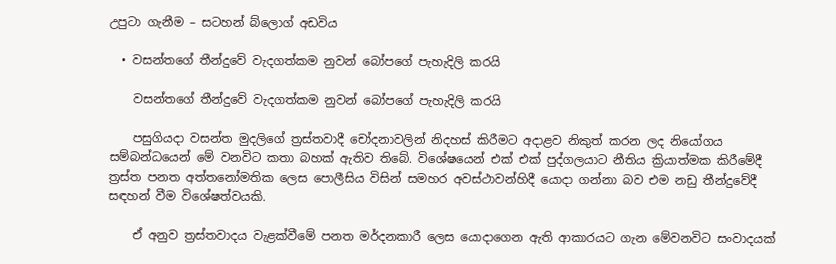උපුටා ගැනීම – සටහන් බ්ලොග් අඩවිය

  • වසන්තගේ තීන්දුවේ වැදගත්කම නුවන් බෝපගේ පැහැදිලි කරයි

    වසන්තගේ තීන්දුවේ වැදගත්කම නුවන් බෝපගේ පැහැදිලි කරයි

    පසුගියදා වසන්ත මුදලිගේ ත්‍රස්තවාදී චෝදනාවලින් නිදහස් කිරීමට අදාළව නිකුත් කරන ලද නියෝගය සම්බන්ධයෙන් මේ වනවිට කතා බහක් ඇතිව තිබේ. විශේෂයෙන් එක් එක් පුද්ගලයාට නීතිය ක්‍රියාත්මක කිරීමේදී ත්‍රස්ත පනත අත්තනෝමතික ලෙස පොලීසිය විසින් සමහර අවස්ථාවන්හිදී යොදා ගන්නා බව එම නඩු තීන්දුවේදී සඳහන් වීම විශේෂත්වයකි.

    ඒ අනුව ත්‍රස්තවාදය වැළක්වීමේ පනත මර්දනකාරී ලෙස යොදාගෙන ඇති ආකාරයට ගැන මේවනවිට සංවාදයක්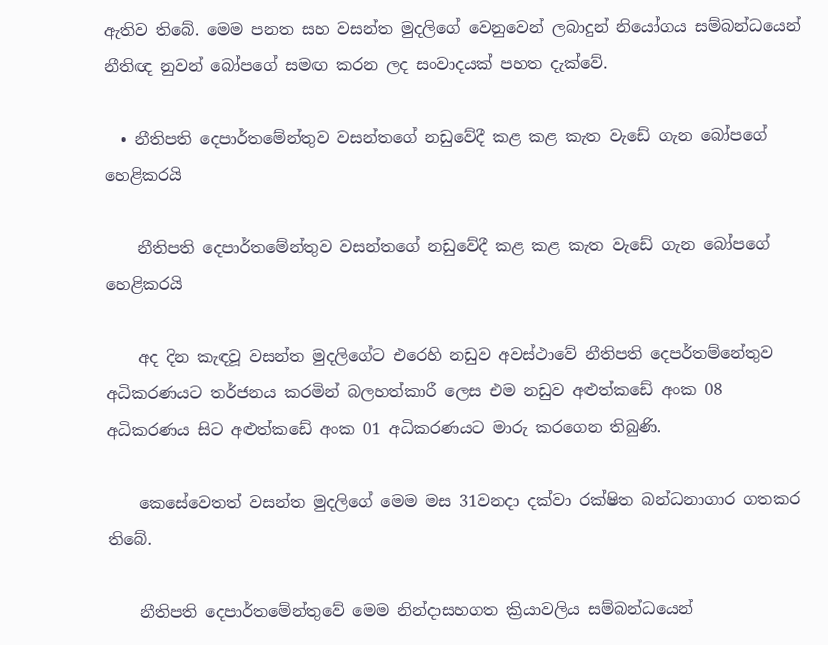ඇතිව තිබේ. මෙම පනත සහ වසන්ත මුදලිගේ වෙනුවෙන් ලබාදුන් නියෝගය සම්බන්ධයෙන් නීතිඥ නුවන් බෝපගේ සමඟ කරන ලද සංවාදයක් පහත දැක්වේ.

  • නීතිපති දෙපාර්තමේන්තුව වසන්තගේ නඩුවේදී කළ කළ කැත වැඩේ ගැන බෝපගේ හෙළිකරයි

    නීතිපති දෙපාර්තමේන්තුව වසන්තගේ නඩුවේදී කළ කළ කැත වැඩේ ගැන බෝපගේ හෙළිකරයි

    අද දින කැඳවූ වසන්ත මුදලිගේට එරෙහි නඩුව අවස්ථාවේ නීතිපති දෙපර්තම්නේතුව අධිකරණයට තර්ජනය කරමින් බලහත්කාරී ලෙස එම නඩුව අළුත්කඩේ අංක 08 අධිකරණය සිට අළුත්කඩේ අංක 01 අධිකරණයට මාරු කරගෙන තිබුණි.

    කෙසේවෙතත් වසන්ත මුදලිගේ මෙම මස 31වනදා දක්වා රක්ෂිත බන්ධනාගාර ගතකර තිබේ.

    නීතිපති දෙපාර්තමේන්තුවේ මෙම නින්දාසහගත ක්‍රියාවලිය සම්බන්ධයෙන්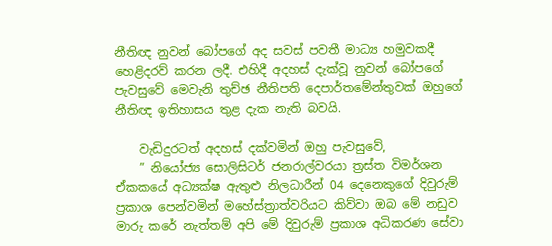නීතිඥ නුවන් බෝපගේ අද සවස් පවතී මාධ්‍ය හමුවකදී හෙළිදරව් කරන ලදී. එහිදී අදහස් දැක්වූ නුවන් බෝපගේ පැවසුවේ මෙවැනි තුච්ඡ නීතිපති දෙපාර්තමේන්තුවක් ඔහුගේ නීතිඥ ඉතිහාසය තුළ දැක නැති බවයි.

    වැඩිදුරටත් අදහස් දක්වමින් ඔහු පැවසුවේ,
    ” නියෝජ්‍ය සොලිසිටර් ජනරාල්වරයා ත්‍රස්ත විමර්ශන ඒකකයේ අධ්‍යක්ෂ ඇතුළු නිලධාරීන් 04 දෙනෙකුගේ දිවුරුම් ප්‍රකාශ පෙන්වමින් මහේස්ත්‍රාත්වරියට කිව්වා ඔබ මේ නඩුව මාරු කරේ නැත්තම් අපි මේ දිවුරුම් ප්‍රකාශ අධිකරණ සේවා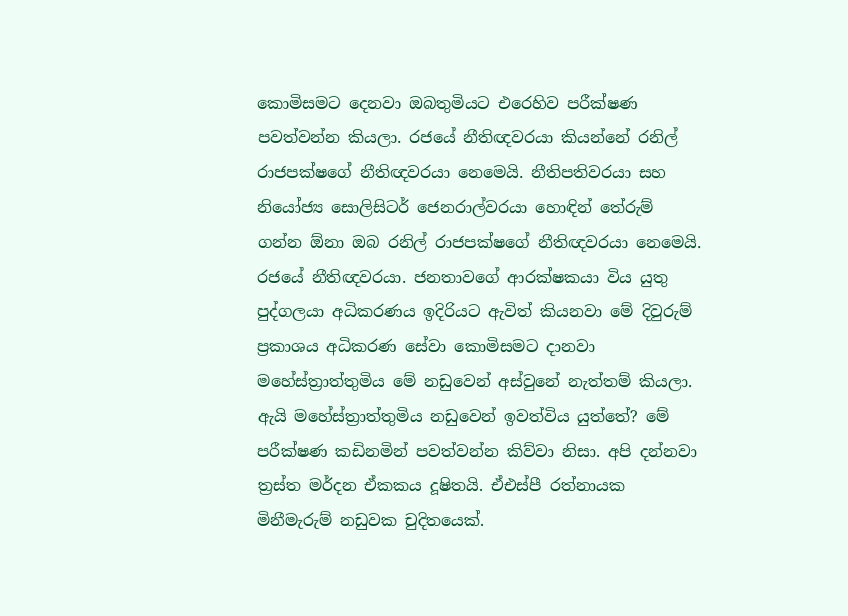කොමිසමට දෙනවා ඔබතුමියට එරෙහිව පරීක්ෂණ පවත්වන්න කියලා. රජයේ නීතිඥවරයා කියන්නේ රනිල් රාජපක්ෂගේ නීතිඥවරයා නෙමෙයි. නීතිපතිවරයා සහ නියෝජ්‍ය සොලිසිටර් ජෙනරාල්වරයා හොඳින් තේරුම් ගන්න ඕනා ඔබ රනිල් රාජපක්ෂගේ නීතිඥවරයා නෙමෙයි. රජයේ නීතිඥවරයා. ජනතාවගේ ආරක්ෂකයා විය යුතු පුද්ගලයා අධිකරණය ඉදිරියට ඇවිත් කියනවා මේ දිවුරුම් ප්‍රකාශය අධිකරණ සේවා කොමිසමට දානවා මහේස්ත්‍රාත්තුමිය මේ නඩුවෙන් අස්වුනේ නැත්තම් කියලා. ඇයි මහේස්ත්‍රාත්තුමිය නඩුවෙන් ඉවත්විය යුත්තේ? මේ පරීක්ෂණ කඩිනමින් පවත්වන්න කිව්වා නිසා. අපි දන්නවා ත්‍රස්ත මර්දන ඒකකය දූෂිතයි. ඒඑස්පී රත්නායක මිනීමැරුම් නඩුවක චුදිතයෙක්.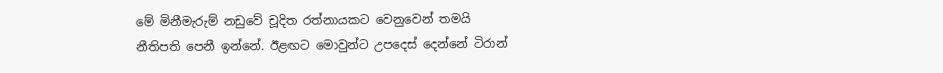මේ මිනීමැරුම් නඩුවේ චූදිත රත්නායකට වෙනුවෙන් තමයි නීතිපති පෙනී ඉන්නේ. ඊළඟට මොවුන්ට උපදෙස් දෙන්නේ ටිරාන්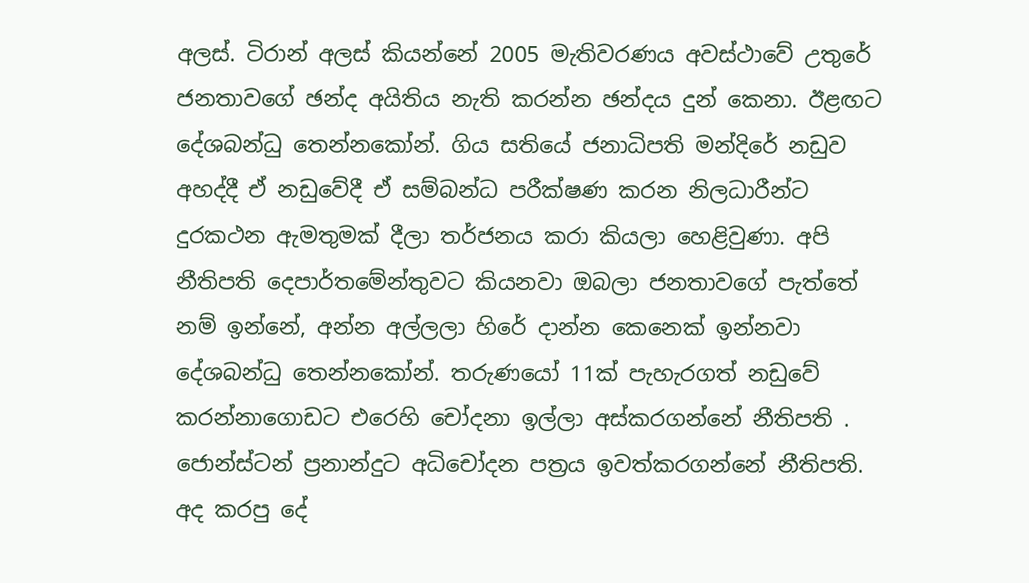අලස්. ටිරාන් අලස් කියන්නේ 2005 මැතිවරණය අවස්ථාවේ උතුරේ ජනතාවගේ ඡන්ද අයිතිය නැති කරන්න ඡන්දය දුන් කෙනා. ඊළඟට දේශබන්ධු තෙන්නකෝන්. ගිය සතියේ ජනාධිපති මන්දිරේ නඩුව අහද්දී ඒ නඩුවේදී ඒ සම්බන්ධ පරීක්ෂණ කරන නිලධාරීන්ට දුරකථන ඇමතුමක් දීලා තර්ජනය කරා කියලා හෙළිවුණා. අපි නීතිපති දෙපාර්තමේන්තුවට කියනවා ඔබලා ජනතාවගේ පැත්තේ නම් ඉන්නේ, අන්න අල්ලලා හිරේ දාන්න කෙනෙක් ඉන්නවා දේශබන්ධු තෙන්නකෝන්. තරුණයෝ 11ක් පැහැරගත් නඩුවේ කරන්නාගොඩට එරෙහි චෝදනා ඉල්ලා අස්කරගන්නේ නීතිපති . ජොන්ස්ටන් ප්‍රනාන්දුට අධිචෝදන පත්‍රය ඉවත්කරගන්නේ නීතිපති. අද කරපු දේ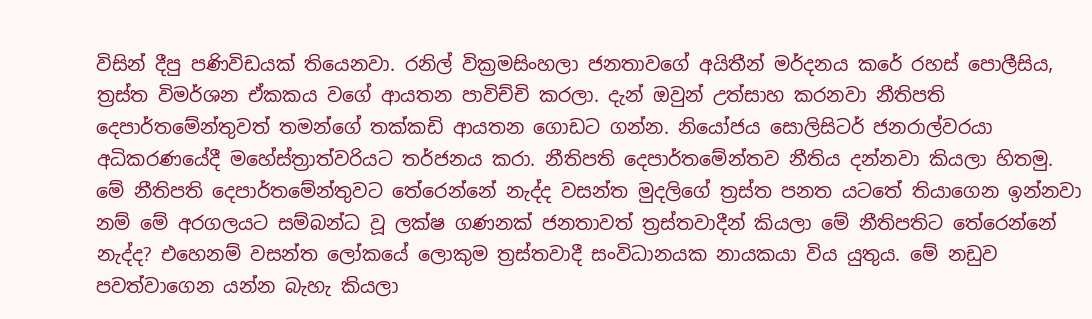විසින් දීපු පණිවිඩයක් තියෙනවා. රනිල් වික්‍රමසිංහලා ජනතාවගේ අයිතීන් මර්දනය කරේ රහස් පොලීසිය, ත්‍රස්ත විමර්ශන ඒකකය වගේ ආයතන පාවිච්චි කරලා. දැන් ඔවුන් උත්සාහ කරනවා නීතිපති දෙපාර්තමේන්තුවත් තමන්ගේ තක්කඩි ආයතන ගොඩට ගන්න. නියෝජය සොලිසිටර් ජනරාල්වරයා අධිකරණයේදී මහේස්ත්‍රාත්වරියට තර්ජනය කරා. නීතිපති දෙපාර්තමේන්තව නීතිය දන්නවා කියලා හිතමු. මේ නීතිපති දෙපාර්තමේන්තුවට තේරෙන්නේ නැද්ද වසන්ත මුදලිගේ ත්‍රස්ත පනත යටතේ තියාගෙන ඉන්නවා නම් මේ අරගලයට සම්බන්ධ වූ ලක්ෂ ගණනක් ජනතාවත් ත්‍රස්තවාදීන් කියලා මේ නීතිපතිට තේරෙන්නේ නැද්ද? එහෙනම් වසන්ත ලෝකයේ ලොකුම ත්‍රස්තවාදී සංවිධානයක නායකයා විය යුතුය. මේ නඩුව පවත්වාගෙන යන්න බැහැ කියලා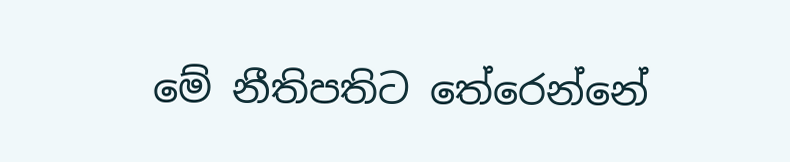මේ නීතිපතිට තේරෙන්නේ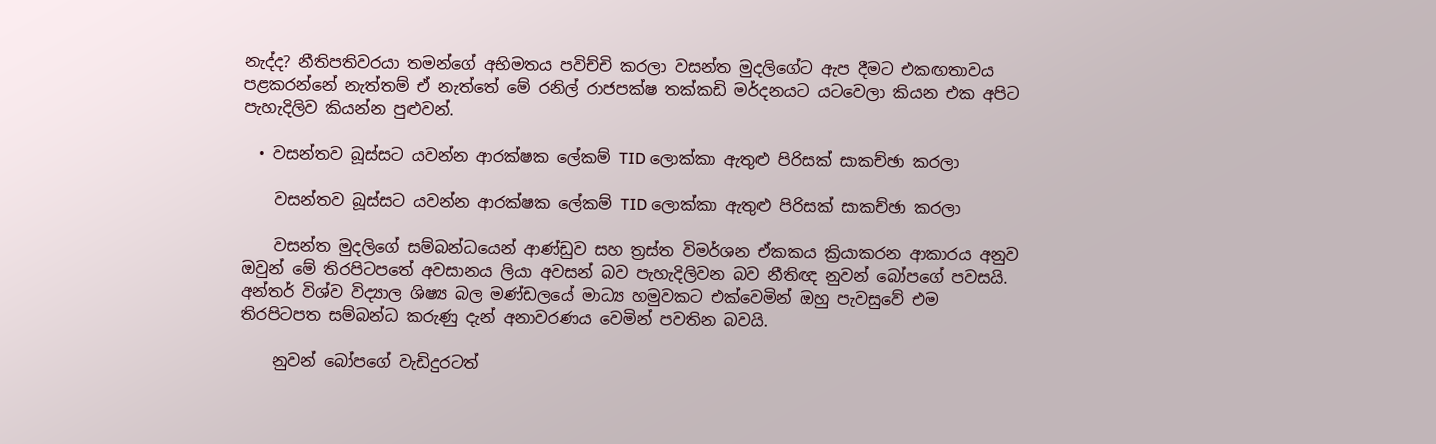නැද්ද? නීතිපතිවරයා තමන්ගේ අභිමතය පවිච්චි කරලා වසන්ත මුදලිගේට ඇප දීමට එකඟතාවය පළකරන්නේ නැත්තම් ඒ නැත්තේ මේ රනිල් රාජපක්ෂ තක්කඩි මර්දනයට යටවෙලා කියන එක අපිට පැහැදිලිව කියන්න පුළුවන්.

  • වසන්තව බූස්සට යවන්න ආරක්ෂක ලේකම් TID ලොක්කා ඇතුළු පිරිසක් සාකච්ඡා කරලා

    වසන්තව බූස්සට යවන්න ආරක්ෂක ලේකම් TID ලොක්කා ඇතුළු පිරිසක් සාකච්ඡා කරලා

    වසන්ත මුදලිගේ සම්බන්ධයෙන් ආණ්ඩුව සහ ත්‍රස්ත විමර්ශන ඒකකය ක්‍රියාකරන ආකාරය අනුව ඔවුන් මේ තිරපිටපතේ අවසානය ලියා අවසන් බව පැහැදිලිවන බව නීතිඥ නුවන් බෝපගේ පවසයි. අන්තර් විශ්ව විද්‍යාල ශිෂ්‍ය බල මණ්ඩලයේ මාධ්‍ය හමුවකට එක්වෙමින් ඔහු පැවසුවේ එම තිරපිටපත සම්බන්ධ කරුණු දැන් අනාවරණය වෙමින් පවතින බවයි.

    නුවන් බෝපගේ වැඩිදුරටත්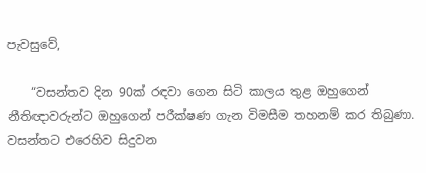පැවසුවේ,

    “වසන්තව දින 90ක් රඳවා ගෙන සිටි කාලය තුළ ඔහුගෙන් නීතිඥාවරුන්ට ඔහුගෙන් පරීක්ෂණ ගැන විමසීම තහනම් කර තිබුණා. වසන්තට එරෙහිව සිදුවන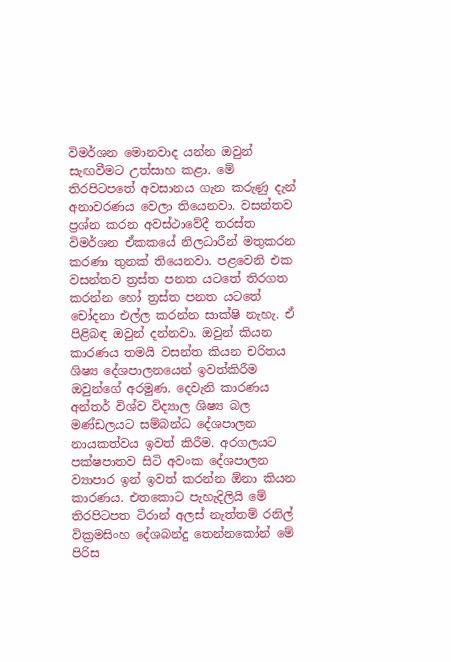විමර්ශන මොනවාද යන්න ඔවුන් සැඟවීමට උත්සාහ කළා. මේ තිරපිටපතේ අවසානය ගැන කරුණු දැන් අනාවරණය වෙලා තියෙනවා. වසන්තව ප්‍රශ්න කරන අවස්ථාවේදී තරස්ත විමර්ශන ඒකකයේ නිලධාරීන් මතුකරන කරණා තුනක් තියෙනවා. පළවෙනි එක වසන්තව ත්‍රස්ත පනත යටතේ තිරගත කරන්න හෝ ත්‍රස්ත පනත යටතේ චෝදනා එල්ල කරන්න සාක්ෂි නැහැ. ඒ පිළිබඳ ඔවුන් දන්නවා. ඔවුන් කියන කාරණය තමයි වසන්ත කියන චරිතය ශිෂ්‍ය දේශපාලනයෙන් ඉවත්කිරීම ඔවුන්ගේ අරමුණ. දෙවැනි කාරණය අන්තර් විශ්ව විද්‍යාල ශිෂ්‍ය බල මණ්ඩලයට සම්බන්ධ දේශපාලන නායකත්වය ඉවත් කිරීම. අරගලයට පක්ෂපාතව සිටි අවංක දේශපාලන ව්‍යාපාර ඉන් ඉවත් කරන්න ඕනා කියන කාරණය. එතකොට පැහැදිලියි මේ තිරපිටපත ටිරාන් අලස් නැත්තම් රනිල් වික්‍රමසිංහ දේශබන්දු තෙන්නකෝන් මේ පිරිස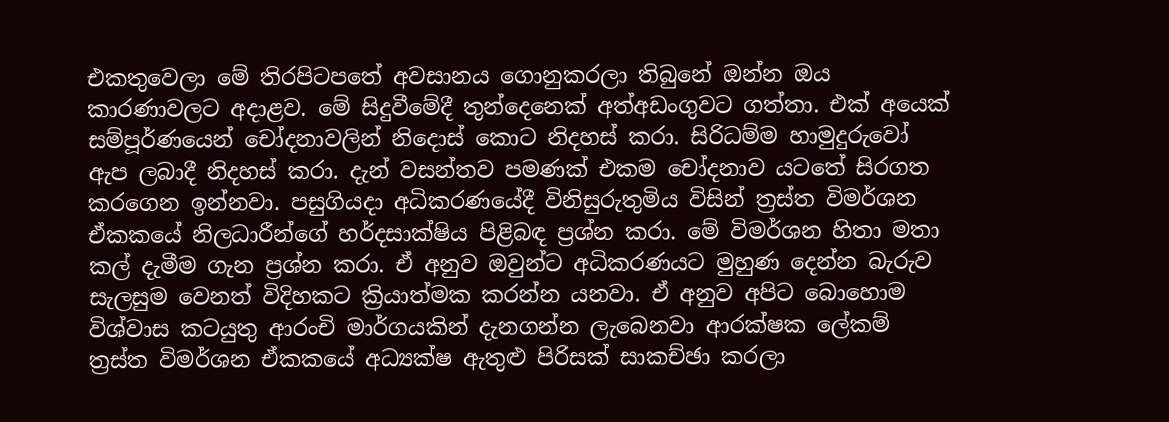එකතුවෙලා මේ තිරපිටපතේ අවසානය ගොනුකරලා තිබුනේ ඔන්න ඔය කාරණාවලට අදාළව. මේ සිදුවීමේදී තුන්දෙනෙක් අත්අඩංගුවට ගත්තා. එක් අයෙක් සම්පූර්ණයෙන් චෝදනාවලින් නිදොස් කොට නිදහස් කරා. සිරිධම්ම හාමුදුරුවෝ ඇප ලබාදී නිදහස් කරා. දැන් වසන්තව පමණක් එකම චෝදනාව යටතේ සිරගත කරගෙන ඉන්නවා. පසුගියදා අධිකරණයේදී විනිසුරුතුමිය විසින් ත්‍රස්ත විමර්ශන ඒකකයේ නිලධාරීන්ගේ හර්දසාක්ෂිය පිළිබඳ ප්‍රශ්න කරා. මේ විමර්ශන හිතා මතා කල් දැමීම ගැන ප්‍රශ්න කරා. ඒ අනුව ඔවුන්ට අධිකරණයට මුහුණ දෙන්න බැරුව සැලසුම වෙනත් විදිහකට ක්‍රියාත්මක කරන්න යනවා. ඒ අනුව අපිට බොහොම විශ්වාස කටයුතු ආරංචි මාර්ගයකින් දැනගන්න ලැබෙනවා ආරක්ෂක ලේකම් ත්‍රස්ත විමර්ශන ඒකකයේ අධ්‍යක්ෂ ඇතුළු පිරිසක් සාකච්ඡා කරලා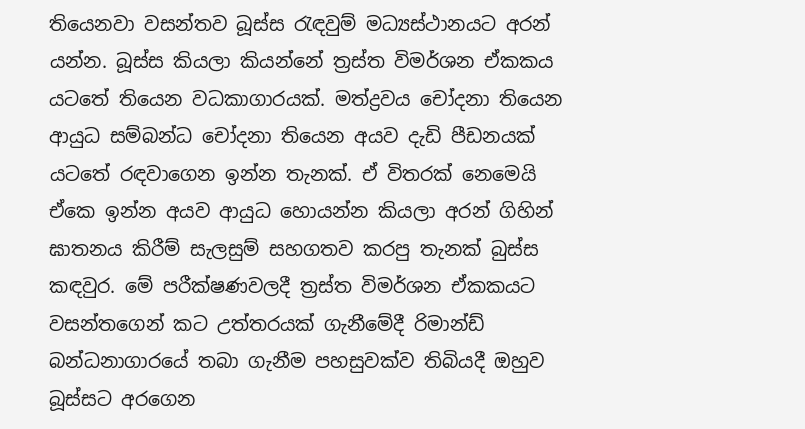තියෙනවා වසන්තව බූස්ස රැඳවුම් මධ්‍යස්ථානයට අරන් යන්න. බූස්ස කියලා කියන්නේ ත්‍රස්ත විමර්ශන ඒකකය යටතේ තියෙන වධකාගාරයක්. මත්ද්‍රවය චෝදනා තියෙන ආයුධ සම්බන්ධ චෝදනා තියෙන අයව දැඩි පීඩනයක් යටතේ රඳවාගෙන ඉන්න තැනක්. ඒ විතරක් නෙමෙයි ඒකෙ ඉන්න අයව ආයුධ හොයන්න කියලා අරන් ගිහින් ඝාතනය කිරීම් සැලසුම් සහගතව කරපු තැනක් බුස්ස කඳවුර. මේ පරීක්ෂණවලදී ත්‍රස්ත විමර්ශන ඒකකයට වසන්තගෙන් කට උත්තරයක් ගැනීමේදී රිමාන්ඩ් බන්ධනාගාරයේ තබා ගැනීම පහසුවක්ව තිබියදී ඔහුව බූස්සට අරගෙන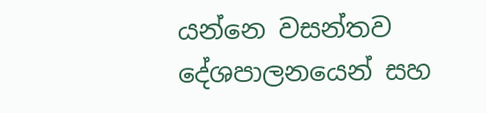යන්නෙ වසන්තව දේශපාලනයෙන් සහ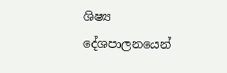ශිෂ්‍ය දේශපාලනයෙන්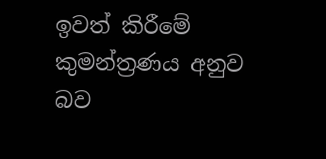ඉවත් කිරීමේ කුමන්ත්‍රණය අනුව බව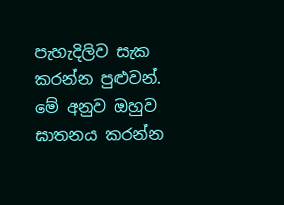පැහැදිලිව සැක කරන්න පුළුවන්. මේ අනුව ඔහුව ඝාතනය කරන්න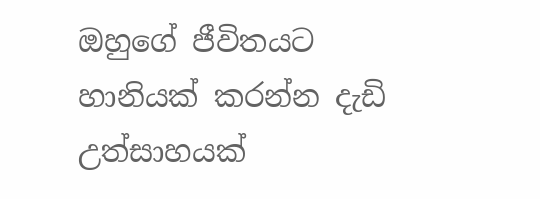ඔහුගේ ජීවිතයට හානියක් කරන්න දැඩි උත්සාහයක්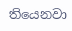තියෙනවා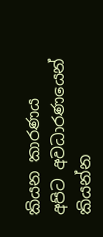කියන කාරණය අපිට අවධාරණයෙන් කියන්න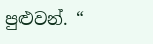පුළුවන්. “